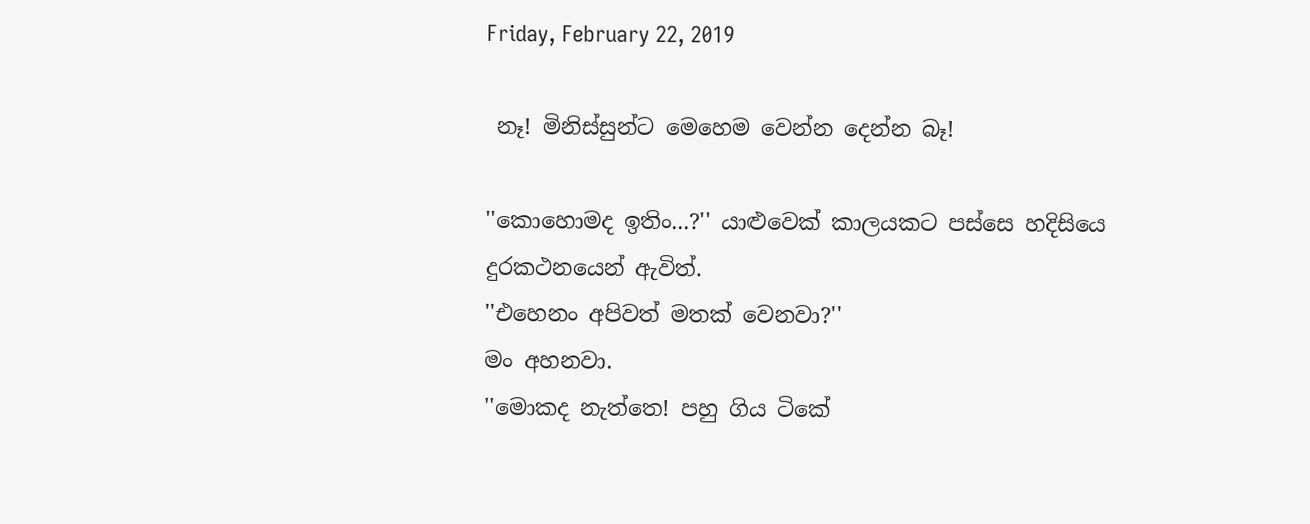Friday, February 22, 2019

 නෑ! මිනිස්සුන්ට මෙහෙම වෙන්න දෙන්න බෑ!

''කොහොමද ඉතිං...?'' යාළුවෙක් කාලයකට පස්සෙ හදිසියෙ දුරකථනයෙන් ඇවිත්.
''එහෙනං අපිවත් මතක් වෙනවා?''
මං අහනවා.
''මොකද නැත්තෙ! පහු ගිය ටිකේ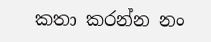කතා කරන්න නං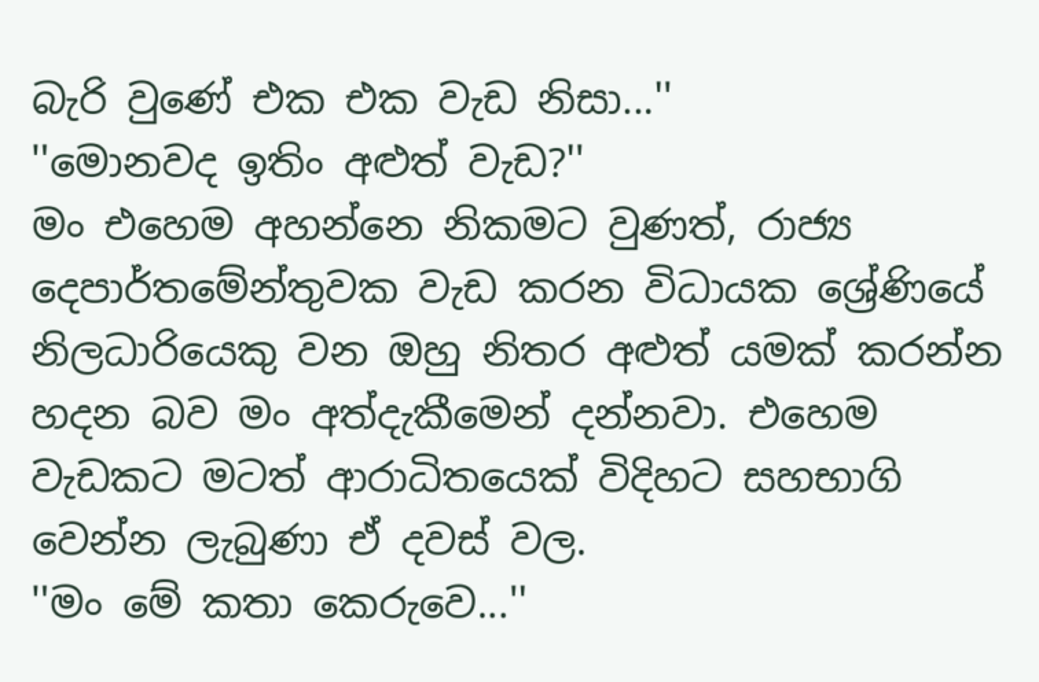බැරි වුණේ එක එක වැඩ නිසා...''
''මොනවද ඉතිං අළුත් වැඩ?''
මං එහෙම අහන්නෙ නිකමට වුණත්, රාජ්‍ය දෙපාර්තමේන්තුවක වැඩ කරන විධායක ශ්‍රේණියේ නිලධාරියෙකු වන ඔහු නිතර අළුත් යමක් කරන්න හදන බව මං අත්දැකීමෙන් දන්නවා. එහෙම වැඩකට මටත් ආරාධිතයෙක් විදිහට සහභාගි වෙන්න ලැබුණා ඒ දවස් වල.
''මං මේ කතා කෙරුවෙ...''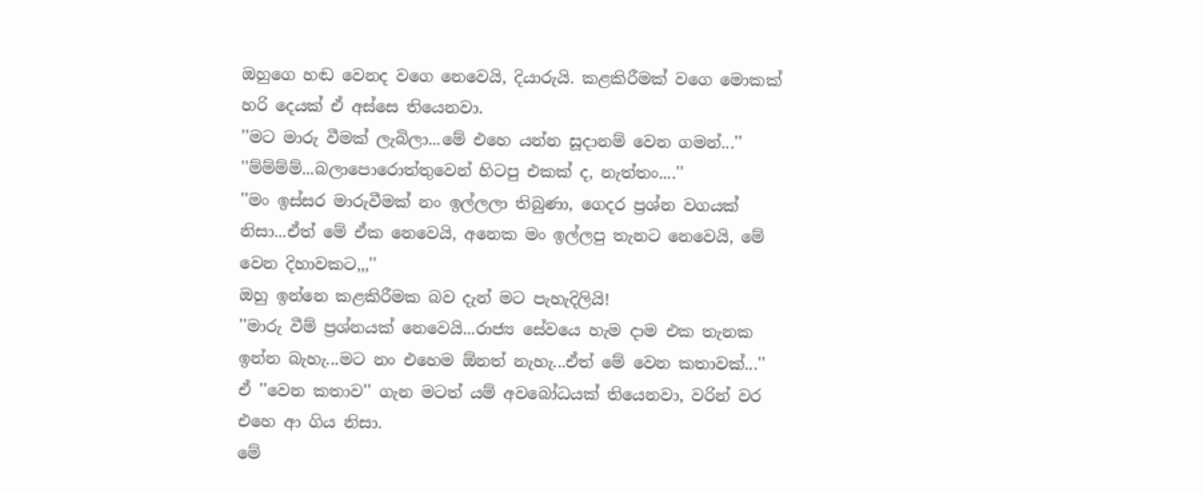ඔහුගෙ හඬ වෙනද වගෙ නෙවෙයි, දියාරුයි. කළකිරීමක් වගෙ මොකක් හරි දෙයක් ඒ අස්සෙ තියෙනවා.
''මට මාරු වීමක් ලැබිලා...මේ එහෙ යන්න සූදානම් වෙන ගමන්...''
''ම්ම්ම්ම්...බලාපොරොත්තුවෙන් හිටපු එකක් ද, නැත්තං....''
''මං ඉස්සර මාරුවීමක් නං ඉල්ලලා තිබුණා, ගෙදර ප්‍රශ්න වගයක් නිසා...ඒත් මේ ඒක නෙවෙයි, අනෙක මං ඉල්ලපු තැනට නෙවෙයි, මේ වෙන දිහාවකට,,,''
ඔහු ඉන්නෙ කළකිරීමක බව දැන් මට පැහැදිලියි!
''මාරු වීම් ප්‍රශ්නයක් නෙවෙයි...රාජ්‍ය සේවයෙ හැම දාම එක තැනක ඉන්න බැහැ...මට නං එහෙම ඕනත් නැහැ...ඒත් මේ වෙන කතාවක්...''
ඒ ''වෙන කතාව'' ගැන මටත් යම් අවබෝධයක් තියෙනවා, වරින් වර එහෙ ආ ගිය නිසා.
මේ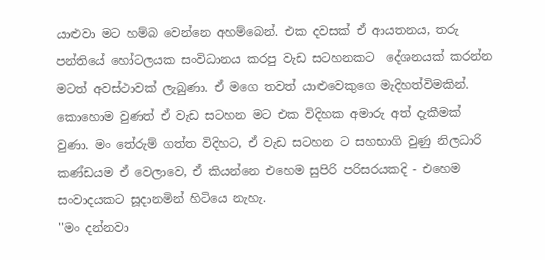යාළුවා මට හම්බ වෙන්නෙ අහම්බෙන්. එක දවසක් ඒ ආයතනය, තරු පන්තියේ හෝටලයක සංවිධානය කරපු වැඩ සටහනකට  දේශනයක් කරන්න මටත් අවස්ථාවක් ලැබුණා. ඒ මගෙ තවත් යාළුවෙකුගෙ මැදිහත්විමකින්. කොහොම වුණත් ඒ වැඩ සටහන මට එක විදිහක අමාරු අත් දැකීමක් වුණා. මං තේරුම් ගත්ත විදිහට, ඒ වැඩ සටහන ට සහභාගි වුණු නිලධාරි කණ්ඩයම ඒ වෙලාවෙ, ඒ කියන්නෙ එහෙම සුපිරි පරිසරයකදි - එහෙම සංවාදයකට සූදානමින් හිටියෙ නැහැ.
''මං දන්නවා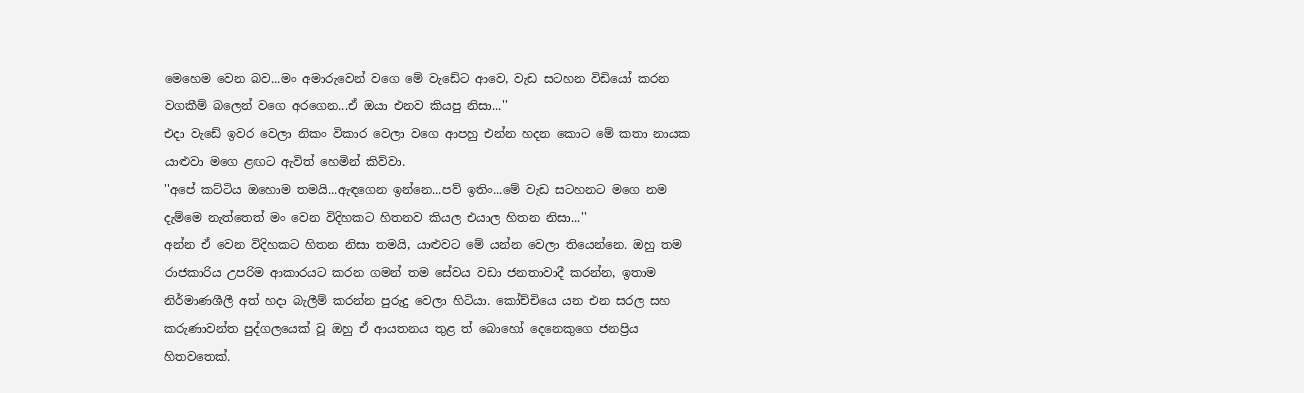මෙහෙම වෙන බව...මං අමාරුවෙන් වගෙ මේ වැඩේට ආවෙ, වැඩ සටහන විඩියෝ කරන වගකීම් බලෙන් වගෙ අරගෙන...ඒ ඔයා එනව කියපු නිසා...''
එදා වැඩේ ඉවර වෙලා නිකං විකාර වෙලා වගෙ ආපහු එන්න හදන කොට මේ කතා නායක යාළුවා මගෙ ළඟට ඇවිත් හෙමින් කිව්වා.
''අපේ කට්ටිය ඔහොම තමයි...ඇඳගෙන ඉන්නෙ...පව් ඉතිං...මේ වැඩ සටහනට මගෙ නම දැම්මෙ නැත්තෙත් මං වෙන විදිහකට හිතනව කියල එයාල හිතන නිසා...''
අන්න ඒ වෙන විදිහකට හිතන නිසා තමයි, යාළුවට මේ යන්න වෙලා තියෙන්නෙ. ඔහු තම රාජකාරිය උපරිම ආකාරයට කරන ගමන් තම සේවය වඩා ජනතාවාදී කරන්න, ඉතාම නිර්මාණශීලී අත් හදා බැලීම් කරන්න පුරුදු වෙලා හිටියා. කෝච්චියෙ යන එන සරල සහ කරුණාවන්ත පුද්ගලයෙක් වූ ඔහු ඒ ආයතනය තුළ ත් බොහෝ දෙනෙකුගෙ ජනප්‍රිය හිතවතෙක්.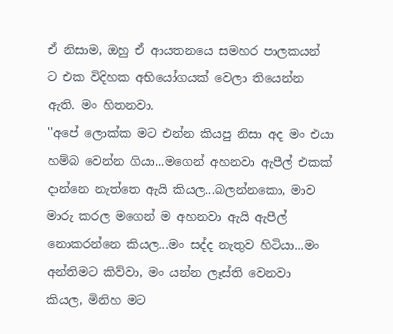ඒ නිසාම, ඔහු ඒ ආයතනයෙ සමහර පාලකයන් ට එක විදිහක අභියෝගයක් වෙලා තියෙන්න ඇති. මං හිතනවා.
''අපේ ලොක්ක මට එන්න කියපු නිසා අද මං එයා හම්බ වෙන්න ගියා...මගෙන් අහනවා ඇපීල් එකක් දාන්නෙ නැත්තෙ ඇයි කියල...බලන්නකො, මාව මාරු කරල මගෙන් ම අහනවා ඇයි ඇපීල් නොකරන්නෙ කියල...මං සද්ද නැතුව හිටියා...මං අන්තිමට කිව්වා, මං යන්න ලෑස්ති වෙනවා කියල, මිනිහ මට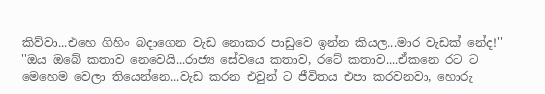කිව්වා...එහෙ ගිහිං බදාගෙන වැඩ නොකර පාඩුවෙ ඉන්න කියල...මාර වැඩක් නේද!''
''ඔය ඔබේ කතාව නෙවෙයි...රාජ්‍ය සේවයෙ කතාව, රටේ කතාව....ඒකනෙ රට ට මෙහෙම වෙලා තියෙන්නෙ...වැඩ කරන එවුන් ට ජීවිතය එපා කරවනවා, හොරු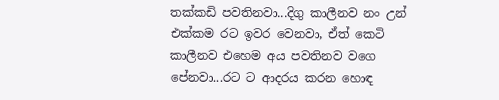තක්කඩි පවතිනවා...දිගු කාලීනව නං උන් එක්කම රට ඉවර වෙනවා, ඒත් කෙටි කාලීනව එහෙම අය පවතිනව වගෙ පේනවා...රට ට ආදරය කරන හොඳ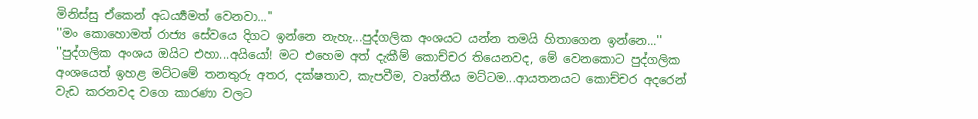මිනිස්සු ඒකෙන් අධර්‍ය්‍යමත් වෙනවා...''
''මං කොහොමත් රාජ්‍ය සේවයෙ දිගට ඉන්නෙ නැහැ...පුද්ගලික අංශයට යන්න තමයි හිතාගෙන ඉන්නෙ...''
''පුද්ගලික අංශය ඔයිට එහා...අයියෝ! මට එහෙම අත් දැකීම් කොච්චර තියෙනවද, මේ වෙනකොට පුද්ගලික අංශයෙත් ඉහළ මට්ටමේ තනතුරු අතර, දක්ෂතාව, කැපවීම, වෘත්තීය මට්ටම...ආයතනයට කොච්චර අදරෙන් වැඩ කරනවද වගෙ කාරණා වලට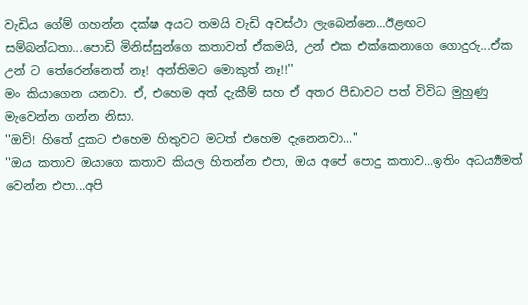වැඩිය ගේම් ගහන්න දක්ෂ අයට තමයි වැඩි අවස්ථා ලැබෙන්නෙ...ඊළඟට සම්බන්ධතා...පොඩි මිනිස්සුන්ගෙ කතාවත් ඒකමයි, උන් එක එක්කෙනාගෙ ගොදුරු...ඒක උන් ට තේරෙන්නෙත් නෑ! අන්තිමට මොකුත් නෑ!!''
මං කියාගෙන යනවා. ඒ, එහෙම අත් දැකීම් සහ ඒ අතර පීඩාවට පත් විවිධ මුහුණු මැවෙන්න ගන්න නිසා.
''ඔව්! හිතේ දුකට එහෙම හිතුවට මටත් එහෙම දැනෙනවා...''
''ඔය කතාව ඔයාගෙ කතාව කියල හිතන්න එපා, ඔය අපේ පොදු කතාව...ඉතිං අධර්‍ය්‍යමත් වෙන්න එපා...අපි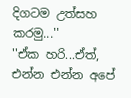දිගටම උත්සහ කරමු...''
''ඒක හරි...ඒත්, එන්න එන්න අපේ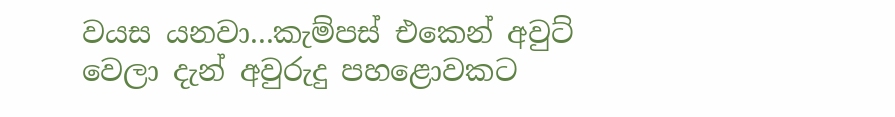වයස යනවා...කැම්පස් එකෙන් අවුට් වෙලා දැන් අවුරුදු පහළොවකට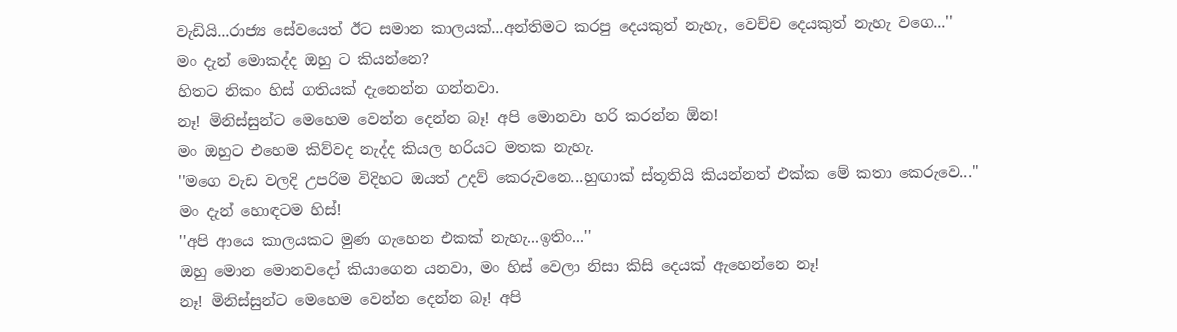වැඩියි...රාජ්‍ය සේවයෙත් ඊට සමාන කාලයක්...අන්තිමට කරපු දෙයකුත් නැහැ, වෙච්ච දෙයකුත් නැහැ වගෙ...''
මං දැන් මොකද්ද ඔහු ට කියන්නෙ?
හිතට නිකං හිස් ගතියක් දැනෙන්න ගන්නවා.
නෑ! මිනිස්සුන්ට මෙහෙම වෙන්න දෙන්න බෑ! අපි මොනවා හරි කරන්න ඕන!
මං ඔහුට එහෙම කිව්වද නැද්ද කියල හරියට මතක නැහැ.
''මගෙ වැඩ වලදි උපරිම විදිහට ඔයත් උදව් කෙරුවනෙ...හුඟාක් ස්තූතියි කියන්නත් එක්ක මේ කතා කෙරුවෙ...''
මං දැන් හොඳටම හිස්!
''අපි ආයෙ කාලයකට මුණ ගැහෙන එකක් නැහැ...ඉතිං...''
ඔහු මොන මොනවදෝ කියාගෙන යනවා, මං හිස් වෙලා නිසා කිසි දෙයක් ඇහෙන්නෙ නෑ!
නෑ! මිනිස්සුන්ට මෙහෙම වෙන්න දෙන්න බෑ! අපි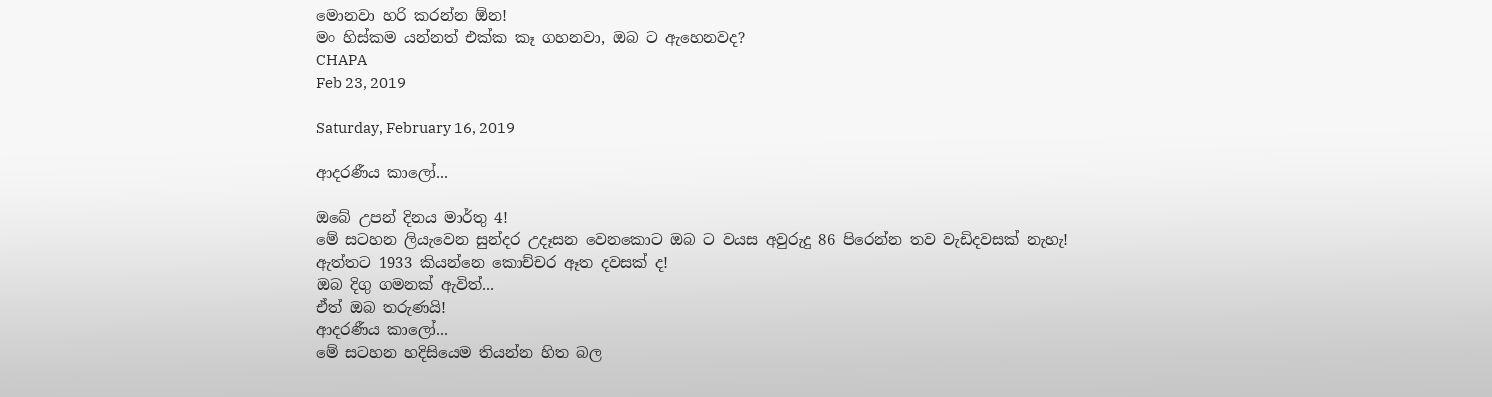මොනවා හරි කරන්න ඕන!
මං හිස්කම යන්නත් එක්ක කෑ ගහනවා, ඔබ ට ඇහෙනවද?
CHAPA
Feb 23, 2019

Saturday, February 16, 2019

ආදරණීය කාලෝ...

ඔබේ උපන් දිනය මාර්තු 4!
මේ සටහන ලියැවෙන සුන්දර උදෑසන වෙනකොට ඔබ ට වයස අවුරුදු 86 පිරෙන්න තව වැඩිදවසක් නැහැ!
ඇත්තට 1933 කියන්නෙ කොච්චර ඈත දවසක් ද!
ඔබ දිගු ගමනක් ඇවිත්...
ඒත් ඔබ තරුණයි!
ආදරණීය කාලෝ...
මේ සටහන හදිසියෙම තියන්න හිත බල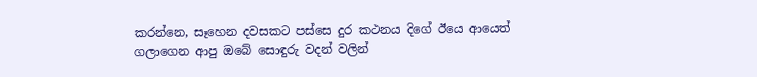කරන්නෙ, සෑහෙන දවසකට පස්සෙ දුර කථනය දිගේ ඊයෙ ආයෙත් ගලාගෙන ආපු ඔබේ සොඳුරු වදන් වලින්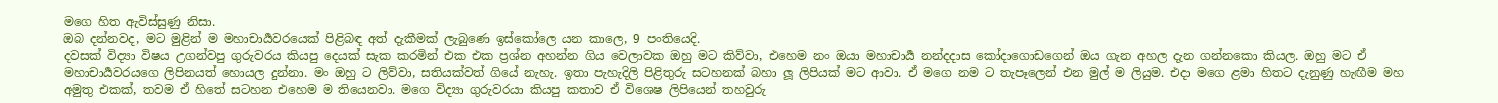මගෙ හිත ඇවිස්සුණු නිසා.
ඔබ දන්නවද, මට මුළින් ම මහාචාර්‍යවරයෙක් පිළිබඳ අත් දැකීමක් ලැබුණෙ ඉස්කෝලෙ යන කාලෙ, 9 පංතියෙදි.
දවසක් විද්‍යා විෂය උගන්වපු ගුරුවරය කියපු දෙයක් සැක කරමින් එක එක ප්‍රශ්න අහන්න ගිය වෙලාවක ඔහු මට කිව්වා, එහෙම නං ඔයා මහාචාර්‍ය නන්දදාස කෝදාගොඩගෙන් ඔය ගැන අහල දැන ගන්නකො කියල. ඔහු මට ඒ මහාචාර්‍යවරයගෙ ලිපිනයත් හොයල දුන්නා. මං ඔහු ට ලිව්වා, සතියක්වත් ගියේ නැහැ. ඉතා පැහැදිලි පිළිතුරු සටහනක් බහා ලූ ලිපියක් මට ආවා. ඒ මගෙ නම ට තැපෑලෙන් එන මුල් ම ලියුම. එදා මගෙ ළමා හිතට දැනුණු හැඟීම මහ අමුතු එකක්, තවම ඒ හිතේ සටහන එහෙම ම තියෙනවා. මගෙ විද්‍යා ගුරුවරයා කියපු කතාව ඒ විශෙෂ ලිපියෙන් තහවුරු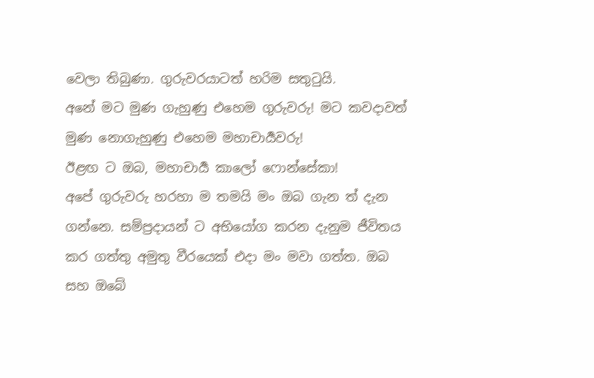වෙලා තිබුණා. ගුරුවරයාටත් හරිම සතුටුයි.
අනේ මට මුණ ගැහුණු එහෙම ගුරුවරු! මට කවදාවත් මුණ නොගැහුණු එහෙම මහාචාර්‍යවරු!
ඊළඟ ට ඔබ, මහාචාර්‍ය කාලෝ ෆොන්සේකා!
අපේ ගුරුවරු හරහා ම තමයි මං ඔබ ගැන ත් දැන ගන්නෙ. සම්ප්‍රදායන් ට අභියෝග කරන දැනුම ජීවිතය කර ගත්තු අමුතු වීරයෙක් එදා මං මවා ගත්ත. ඔබ සහ ඔබේ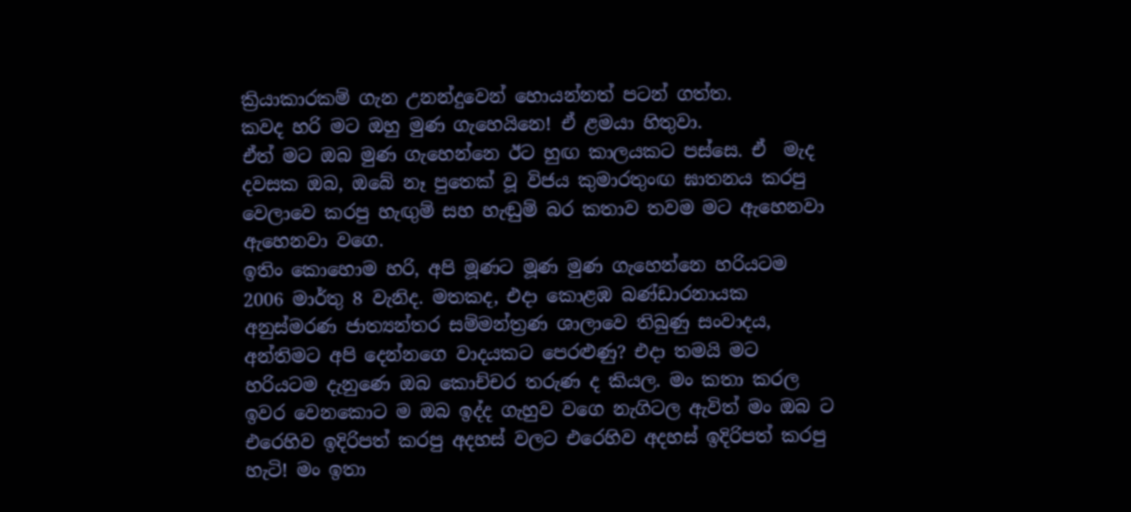ක්‍රියාකාරකම් ගැන උනන්දුවෙන් හොයන්නත් පටන් ගත්ත.
කවද හරි මට ඔහු මුණ ගැහෙයිනෙ! ඒ ළමයා හිතුවා.
ඒත් මට ඔබ මුණ ගැහෙන්නෙ ඊට හුඟ කාලයකට පස්සෙ. ඒ  මැද දවසක ඔබ, ඔබේ නෑ පුතෙක් වූ විජය කුමාරතුංඟ ඝාතනය කරපු වෙලාවෙ කරපු හැඟුම් සහ හැඬුම් බර කතාව තවම මට ඇහෙනවා ඇහෙනවා වගෙ.
ඉතිං කොහොම හරි, අපි මූණට මූණ මුණ ගැහෙන්නෙ හරියටම 2006 මාර්තු 8 වැනිද. මතකද, එදා කොළඹ බණ්ඩාරනායක අනුස්මරණ ජාත්‍යන්තර සම්මන්ත්‍රණ ශාලාවෙ තිබුණු සංවාදය, අන්තිමට අපි දෙන්නගෙ වාදයකට පෙරළුණු? එදා තමයි මට හරියටම දැනුණෙ ඔබ කොච්චර තරුණ ද කියල. මං කතා කරල ඉවර වෙනකොට ම ඔබ ඉද්ද ගැහුව වගෙ නැගිටල ඇවිත් මං ඔබ ට එරෙහිව ඉදිරිපත් කරපු අදහස් වලට එරෙහිව අදහස් ඉදිරිපත් කරපු හැටි! මං ඉතා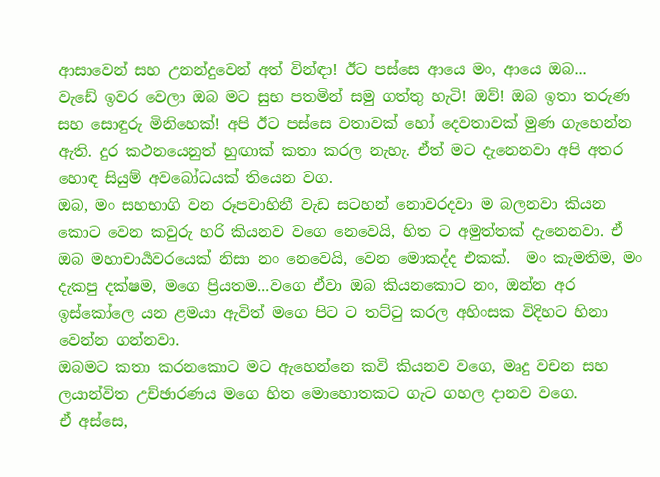ආසාවෙන් සහ උනන්දුවෙන් අත් වින්ඳා! ඊට පස්සෙ ආයෙ මං, ආයෙ ඔබ...
වැඩේ ඉවර වෙලා ඔබ මට සුභ පතමින් සමු ගත්තු හැටි! ඔව්! ඔබ ඉතා තරුණ සහ සොඳුරු මිනිහෙක්! අපි ඊට පස්සෙ වතාවක් හෝ දෙවතාවක් මුණ ගැහෙන්න ඇති. දුර කථනයෙනුත් හුඟාක් කතා කරල නැහැ. ඒත් මට දැනෙනවා අපි අතර හොඳ සියුම් අවබෝධයක් තියෙන වග.
ඔබ, මං සහභාගි වන රූපවාහිනී වැඩ සටහන් නොවරදවා ම බලනවා කියන කොට වෙන කවුරු හරි කියනව වගෙ නෙවෙයි, හිත ට අමුත්තක් දැනෙනවා. ඒ ඔබ මහාචාර්‍යවරයෙක් නිසා නං නෙවෙයි, වෙන මොකද්ද එකක්.  මං කැමතිම, මං දැකපු දක්ෂම, මගෙ ප්‍රියතම...වගෙ ඒවා ඔබ කියනකොට නං, ඔන්න අර ඉස්කෝලෙ යන ළමයා ඇවිත් මගෙ පිට ට තට්ටු කරල අහිංසක විදිහට හිනා වෙන්න ගන්නවා.
ඔබමට කතා කරනකොට මට ඇහෙන්නෙ කවි කියනව වගෙ, මෘදු වචන සහ ලයාන්විත උච්ඡාරණය මගෙ හිත මොහොතකට ගැට ගහල දානව වගෙ.
ඒ අස්සෙ,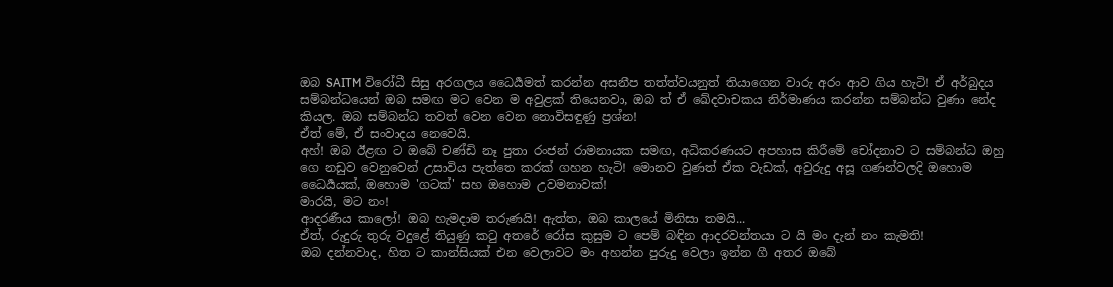ඔබ SAITM විරෝධී සිසු අරගලය ධෛර්‍යමත් කරන්න අසනීප තත්ත්වයනුත් තියාගෙන වාරු අරං ආව ගිය හැටි! ඒ අර්බුදය සම්බන්ධයෙන් ඔබ සමඟ මට වෙන ම අවුළක් තියෙනවා, ඔබ ත් ඒ ඛේදවාචකය නිර්මාණය කරන්න සම්බන්ධ වුණා නේද කියල. ඔබ සම්බන්ධ තවත් වෙන වෙන නොවිසඳුණු ප්‍රශ්න!
ඒත් මේ, ඒ සංවාදය නෙවෙයි.
අහ්! ඔබ ඊළඟ ට ඔබේ චණ්ඩි නෑ පුතා රංජන් රාමනායක සමඟ, අධිකරණයට අපහාස කිරීමේ චෝදනාව ට සම්බන්ධ ඔහු ගෙ නඩුව වෙනුවෙන් උසාවිය පැත්තෙ කරක් ගහන හැටි! මොනව වුණත් ඒක වැඩක්, අවුරුදු අසූ ගණන්වලදි ඔහොම ධෛර්‍යයක්, ඔහොම 'ගටක්' සහ ඔහොම උවමනාවක්!
මාරයි, මට නං!
ආදරණීය කාලෝ! ඔබ හැමදාම තරුණයි! ඇත්ත, ඔබ කාලයේ මිනිසා තමයි...
ඒත්, රුදුරු තුරු වදුළේ තියුණු කටු අතරේ රෝස කුසුම ට පෙම් බඳින ආදරවන්තයා ට යි මං දැන් නං කැමති!
ඔබ දන්නවාද, හිත ට කාන්සියක් එන වෙලාවට මං අහන්න පුරුදු වෙලා ඉන්න ගී අතර ඔබේ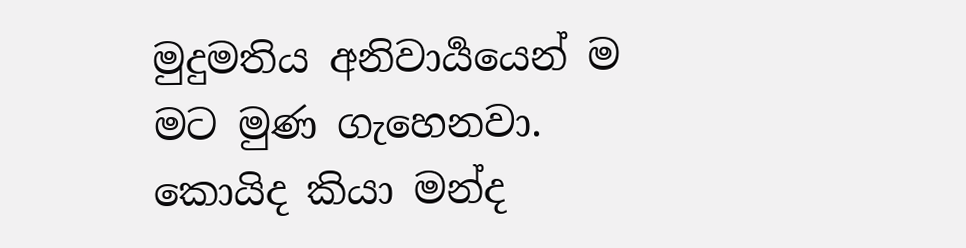මුදුමතිය අනිවාර්‍යයෙන් ම මට මුණ ගැහෙනවා.
කොයිද කියා මන්ද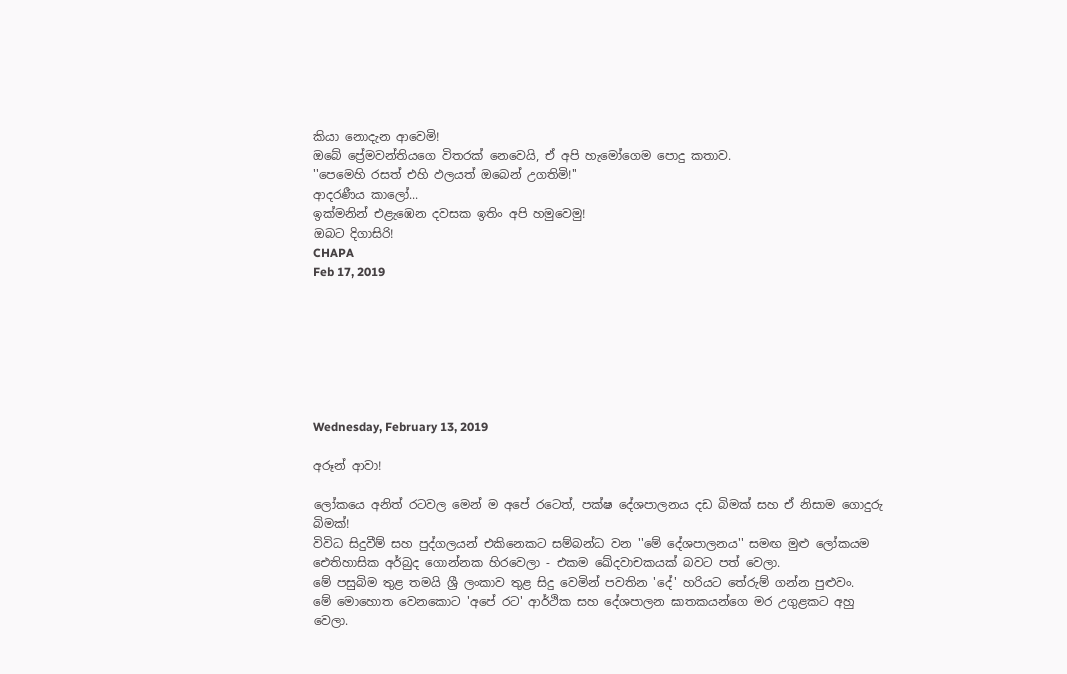කියා නොදැන ආවෙමි!
ඔබේ ප්‍රේමවන්තියගෙ විතරක් නෙවෙයි, ඒ අපි හැමෝගෙම පොදු කතාව.
''පෙමෙහි රසත් එහි ඵලයත් ඔබෙන් උගතිමි!''
ආදරණීය කාලෝ...
ඉක්මනින් එළැඹෙන දවසක ඉතිං අපි හමුවෙමු!
ඔබට දිගාසිරි!
CHAPA
Feb 17, 2019







Wednesday, February 13, 2019

අරූන් ආවා!

ලෝකයෙ අනිත් රටවල මෙන් ම අපේ රටෙත්, පක්ෂ දේශපාලනය දඩ බිමක් සහ ඒ නිසාම ගොදුරු බිමක්!
විවිධ සිදුවීම් සහ පුද්ගලයන් එකිනෙකට සම්බන්ධ වන ''මේ දේශපාලනය'' සමඟ මුළු ලෝකයම ඓතිහාසික අර්බුද ගොන්නක හිරවෙලා - එකම ඛේදවාචකයක් බවට පත් වෙලා.
මේ පසුබිම තුළ තමයි ශ්‍රී ලංකාව තුළ සිදු වෙමින් පවතින 'දේ' හරියට තේරුම් ගන්න පුළුවං.
මේ මොහොත වෙනකොට 'අපේ රට' ආර්ථික සහ දේශපාලන ඝාතකයන්ගෙ මර උගුළකට අහු වෙලා.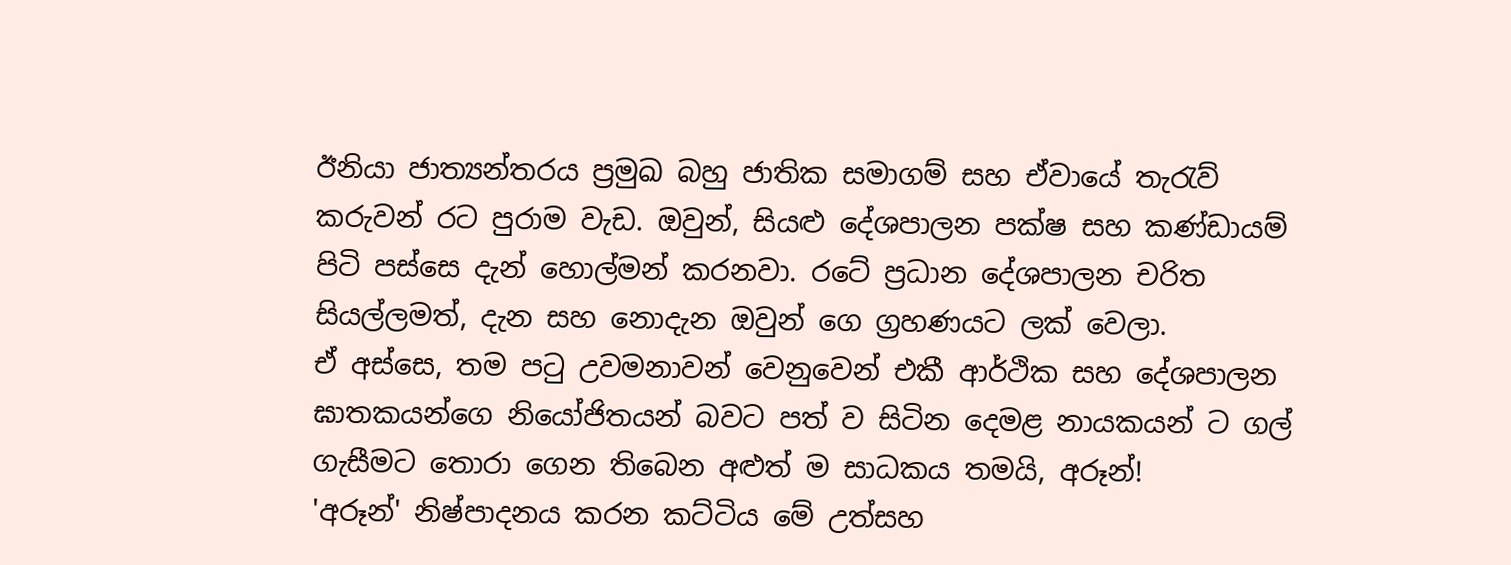ඊනියා ජාත්‍යන්තරය ප්‍රමුඛ බහු ජාතික සමාගම් සහ ඒවායේ තැරැව් කරුවන් රට පුරාම වැඩ. ඔවුන්, සියළු දේශපාලන පක්ෂ සහ කණ්ඩායම් පිටි පස්සෙ දැන් හොල්මන් කරනවා. රටේ ප්‍රධාන දේශපාලන චරිත සියල්ලමත්, දැන සහ නොදැන ඔවුන් ගෙ ග්‍රහණයට ලක් වෙලා.
ඒ අස්සෙ, තම පටු උවමනාවන් වෙනුවෙන් එකී ආර්ථික සහ දේශපාලන ඝාතකයන්ගෙ නියෝජිතයන් බවට පත් ව සිටින දෙමළ නායකයන් ට ගල් ගැසීමට තොරා ගෙන තිබෙන අළුත් ම සාධකය තමයි, අරූන්!
'අරූන්' නිෂ්පාදනය කරන කට්ටිය මේ උත්සහ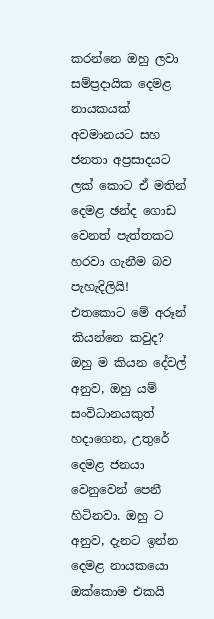කරන්නෙ ඔහු ලවා සම්ප්‍රදායික දෙමළ නායකයක් අවමානයට සහ ජනතා අප්‍රසාදයට ලක් කොට ඒ මතින් දෙමළ ඡන්ද ගොඩ වෙනත් පැත්තකට හරවා ගැනීම බව පැහැදිලියි!
එතකොට මේ අරූන් කියන්නෙ කවුද?
ඔහු ම කියන දේවල් අනුව, ඔහු යම් සංවිධානයකුත් හදාගෙන, උතුරේ දෙමළ ජනයා වෙනුවෙන් පෙනී හිටිනවා. ඔහු ට අනුව, දැනට ඉන්න දෙමළ නායකයො ඔක්කොම එකයි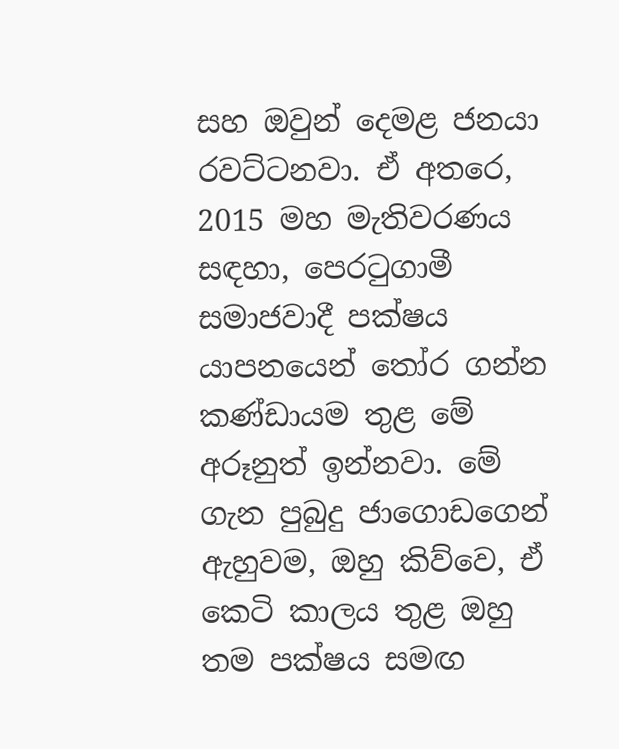සහ ඔවුන් දෙමළ ජනයා රවට්ටනවා. ඒ අතරෙ, 2015 මහ මැතිවරණය සඳහා, පෙරටුගාමී සමාජවාදී පක්ෂය යාපනයෙන් තෝර ගන්න කණ්ඩායම තුළ මේ අරූනුත් ඉන්නවා. මේ ගැන පුබුදු ජාගොඩගෙන් ඇහුවම, ඔහු කිව්වෙ, ඒ කෙටි කාලය තුළ ඔහු තම පක්ෂය සමඟ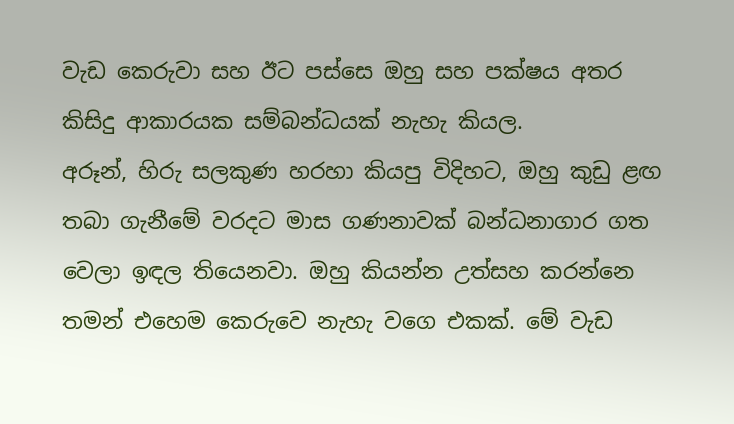වැඩ කෙරුවා සහ ඊට පස්සෙ ඔහු සහ පක්ෂය අතර කිසිදු ආකාරයක සම්බන්ධයක් නැහැ කියල.
අරූන්, හිරු සලකුණ හරහා කියපු විදිහට, ඔහු කුඩු ළඟ තබා ගැනීමේ වරදට මාස ගණනාවක් බන්ධනාගාර ගත වෙලා ඉඳල තියෙනවා. ඔහු කියන්න උත්සහ කරන්නෙ තමන් එහෙම කෙරුවෙ නැහැ වගෙ එකක්. මේ වැඩ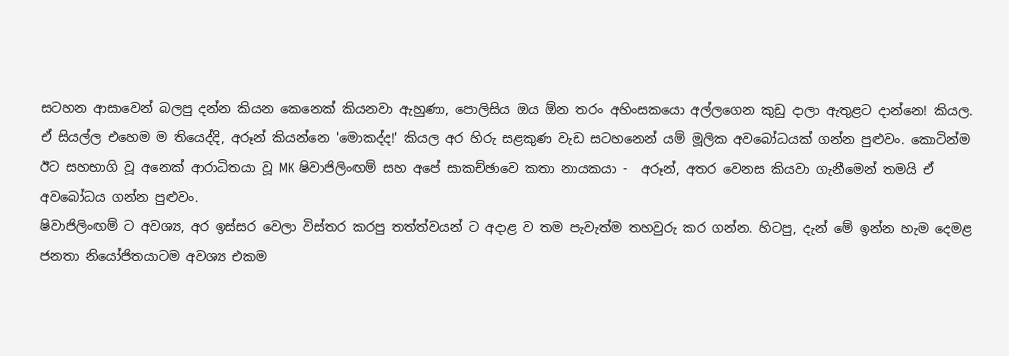සටහන ආසාවෙන් බලපු දන්න කියන කෙනෙක් කියනවා ඇහුණා, පොලිසිය ඔය ඕන තරං අහිංසකයො අල්ලගෙන කුඩු දාලා ඇතුළට දාන්නෙ! කියල.
ඒ සියල්ල එහෙම ම තියෙද්දි, අරූන් කියන්නෙ 'මොකද්ද!' කියල අර හිරු සළකුණ වැඩ සටහනෙන් යම් මූලික අවබෝධයක් ගන්න පුළුවං. කොටින්ම ඊට සහභාගි වූ අනෙක් ආරාධිතයා වූ MK ෂිවාජිලිංඟම් සහ අපේ සාකච්ඡාවෙ කතා නායකයා -  අරූන්, අතර වෙනස කියවා ගැනීමෙන් තමයි ඒ අවබෝධය ගන්න පුළුවං.
ෂිවාජිලිංඟම් ට අවශ්‍ය, අර ඉස්සර වෙලා විස්තර කරපු තත්ත්වයන් ට අදාළ ව තම පැවැත්ම තහවුරු කර ගන්න. හිටපු, දැන් මේ ඉන්න හැම දෙමළ ජනතා නියෝජිතයාටම අවශ්‍ය එකම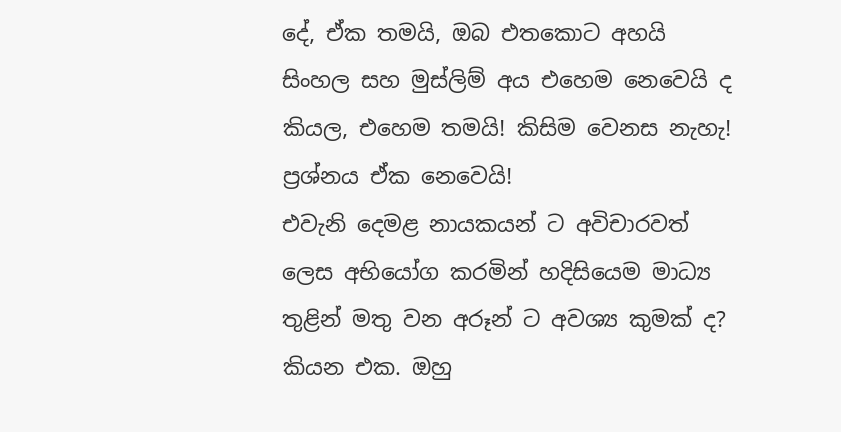දේ, ඒක තමයි, ඔබ එතකොට අහයි සිංහල සහ මුස්ලිම් අය එහෙම නෙවෙයි ද කියල, එහෙම තමයි! කිසිම වෙනස නැහැ! ප්‍රශ්නය ඒක නෙවෙයි!
එවැනි දෙමළ නායකයන් ට අවිචාරවත් ලෙස අභියෝග කරමින් හදිසියෙම මාධ්‍ය තුළින් මතු වන අරූන් ට අවශ්‍ය කුමක් ද? කියන එක. ඔහු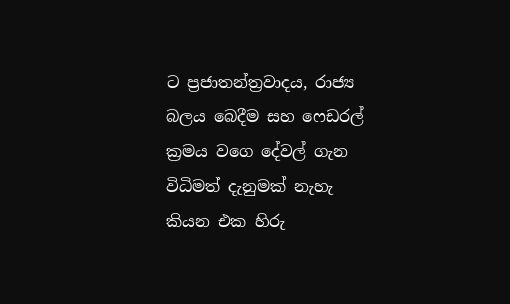ට ප්‍රජාතන්ත්‍රවාදය, රාජ්‍ය බලය බෙදීම සහ ෆෙඩරල් ක්‍රමය වගෙ දේවල් ගැන විධිමත් දැනුමක් නැහැ කියන එක හිරු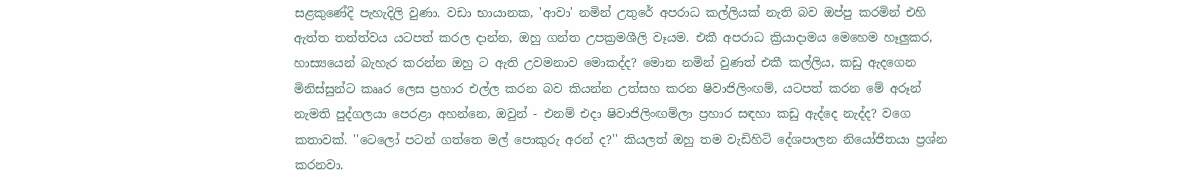සළකුණේදි පැහැදිලි වුණා. වඩා භායානක, 'ආවා' නමින් උතුරේ අපරාධ කල්ලියක් නැති බව ඔප්පු කරමින් එහි ඇත්ත තත්ත්වය යටපත් කරල දාන්න, ඔහු ගන්ත උපක්‍රමශීලි වෑයම. එකී අපරාධ ක්‍රියාදාමය මෙහෙම හෑලුකර, හාස්‍යයෙන් බැහැර කරන්න ඔහු ට ඇති උවමනාව මොකද්ද? මොන නමින් වුණත් එකී කල්ලිය, කඩු ඇදගෙන මිනිස්සුන්ට කෲර ලෙස ප්‍රහාර එල්ල කරන බව කියන්න උත්සහ කරන ෂිවාජිලිංඟම්, යටපත් කරන මේ අරූන් නැමති පුද්ගලයා පෙරළා අහන්නෙ, ඔවුන් - එනම් එදා ෂිවාජිලිංඟම්ලා ප්‍රහාර සඳහා කඩු ඇද්දෙ නැද්ද? වගෙ කතාවක්. ''ටෙලෝ පටන් ගත්තෙ මල් පොකුරු අරන් ද?'' කියලත් ඔහු තම වැඩිහිටි දේශපාලන නියෝජිතයා ප්‍රශ්න කරනවා.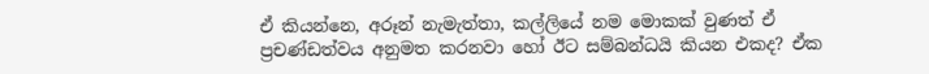ඒ කියන්නෙ, අරූන් නැමැත්තා, කල්ලියේ නම මොකක් වුණත් ඒ ප්‍රචණ්ඩත්වය අනුමත කරනවා හෝ ඊට සම්බන්ධයි කියන එකද? ඒක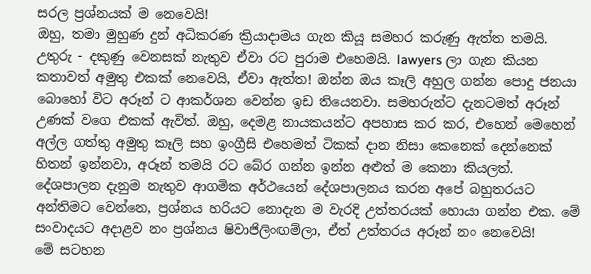සරල ප්‍රශ්නයක් ම නෙවෙයි!
ඔහු, තමා මුහුණ දුන් අධිකරණ ක්‍රියාදාමය ගැන කියූ සමහර කරුණු ඇත්ත තමයි. උතුරු - දකුණු වෙනසක් නැතුව ඒවා රට පුරාම එහෙමයි. lawyers ලා ගැන කියන කතාවත් අමුතු එකක් නෙවෙයි, ඒවා ඇත්ත! ඔන්න ඔය කෑලි අහුල ගන්න පොදු ජනයා බොහෝ විට අරූන් ට ආකර්ශන වෙන්න ඉඩ තියෙනවා. සමහරුන්ට දැනටමත් අරූන් උණක් වගෙ එකක් ඇවිත්. ඔහු, දෙමළ නායකයන්ට අපහාස කර කර, එහෙන් මෙහෙන් අල්ල ගත්තු අමුතු කෑලි සහ ඉංග්‍රීසි එහෙමත් ටිකක් දාන නිසා කෙනෙක් දෙන්නෙක් හිතන් ඉන්නවා, අරූන් තමයි රට බේර ගන්න ඉන්න අළුත් ම කෙනා කියලත්.
දේශපාලන දැනුම නැතුව ආගමික අර්ථයෙන් දේශපාලනය කරන අපේ බහුතරයට අන්තිමට වෙන්නෙ, ප්‍රශ්නය හරියට නොදැන ම වැරදි උත්තරයක් හොයා ගන්න එක. මේ සංවාදයට අදාළව නං ප්‍රශ්නය ෂිවාජිලිංඟම්ලා, ඒත් උත්තරය අරූන් නං නෙවෙයි!
මේ සටහන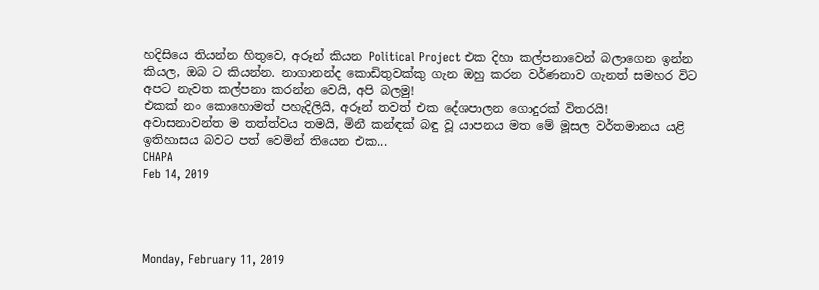හදිසියෙ තියන්න හිතුවෙ, අරූන් කියන Political Project එක දිහා කල්පනාවෙන් බලාගෙන ඉන්න කියල, ඔබ ට කියන්න. නාගානන්ද කොඩිතුවක්කු ගැන ඔහු කරන වර්ණනාව ගැනත් සමහර විට අපට නැවත කල්පනා කරන්න වෙයි, අපි බලමු!
එකක් නං කොහොමත් පහැදිලියි, අරූන් තවත් එක දේශපාලන ගොදුරක් විතරයි!
අවාසනාවන්ත ම තත්ත්වය තමයි, මිනී කන්ඳක් බඳු වූ යාපනය මත මේ මූසල වර්තමානය යළි ඉතිහාසය බවට පත් වෙමින් තියෙන එක...
CHAPA
Feb 14, 2019




Monday, February 11, 2019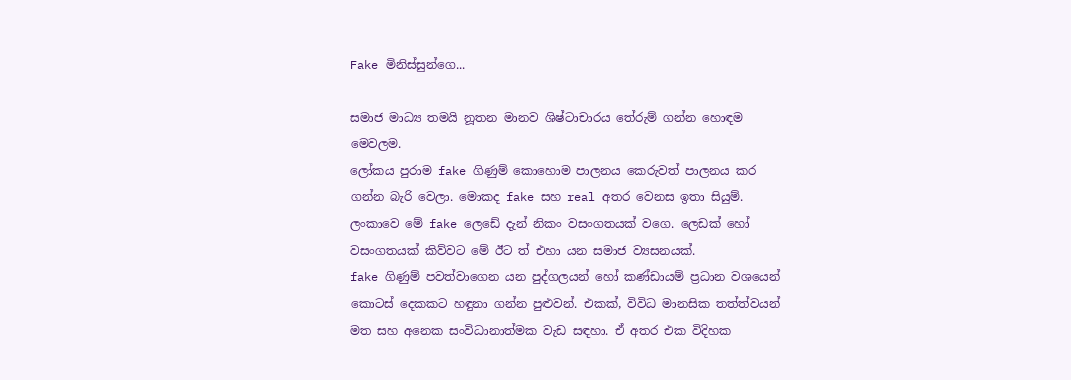Fake මිනිස්සුන්ගෙ...

සමාජ මාධ්‍ය තමයි නූතන මානව ශිෂ්ටාචාරය තේරුම් ගන්න හොඳම මෙවලම.
ලෝකය පුරාම fake ගිණුම් කොහොම පාලනය කෙරුවත් පාලනය කර ගන්න බැරි වෙලා. මොකද fake සහ real අතර වෙනස ඉතා සියුම්.
ලංකාවෙ මේ fake ලෙඩේ දැන් නිකං වසංගතයක් වගෙ. ලෙඩක් හෝ වසංගතයක් කිව්වට මේ ඊට ත් එහා යන සමාජ ව්‍යසනයක්.
fake ගිණුම් පවත්වාගෙන යන පුද්ගලයන් හෝ කණ්ඩායම් ප්‍රධාන වශයෙන් කොටස් දෙකකට හඳුනා ගන්න පුළුවන්. එකක්, විවිධ මානසික තත්ත්වයන් මත සහ අනෙක සංවිධානාත්මක වැඩ සඳහා. ඒ අතර එක විදිහක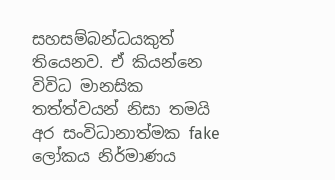සහසම්බන්ධයකුත් තියෙනව. ඒ කියන්නෙ විවිධ මානසික තත්ත්වයන් නිසා තමයි අර සංවිධානාත්මක fake ලෝකය නිර්මාණය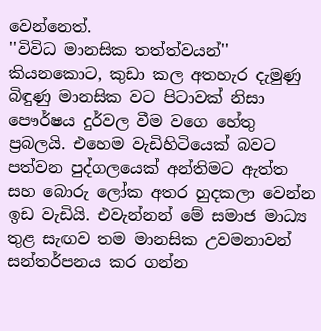වෙන්නෙත්.
''විවිධ මානසික තත්ත්වයන්'' කියනකොට, කුඩා කල අතහැර දැමුණු බිඳුණු මානසික වට පිටාවක් නිසා පෞර්ෂය දුර්වල වීම වගෙ හේතු ප්‍රබලයි. එහෙම වැඩිහිටියෙක් බවට පත්වන පුද්ගලයෙක් අන්තිමට ඇත්ත සහ බොරු ලෝක අතර හුදකලා වෙන්න ඉඩ වැඩියි. එවැන්නන් මේ සමාජ මාධ්‍ය තුළ සැඟව තම මානසික උවමනාවන් සන්තර්පනය කර ගන්න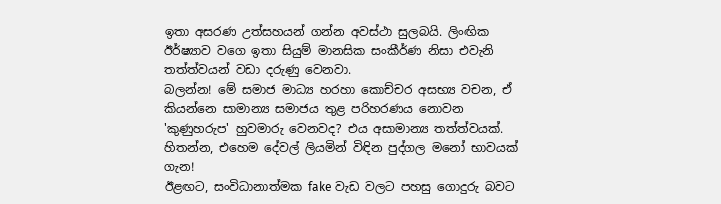ඉතා අසරණ උත්සහයන් ගන්න අවස්ථා සුලබයි. ලිංඟික ඊර්ෂ්‍යාව වගෙ ඉතා සියුම් මානසික සංකීර්ණ නිසා එවැනි තත්ත්වයන් වඩා දරුණු වෙනවා.
බලන්න! මේ සමාජ මාධ්‍ය හරහා කොච්චර අසභ්‍ය වචන, ඒ කියන්නෙ සාමාන්‍ය සමාජය තුළ පරිහරණය නොවන 'කුණුහරුප' හුවමාරු වෙනවද? එය අසාමාන්‍ය තත්ත්වයක්. හිතන්න, එහෙම දේවල් ලියමින් විඳින පුද්ගල මනෝ භාවයක් ගැන!
ඊළඟට, සංවිධානාත්මක fake වැඩ වලට පහසු ගොදුරු බවට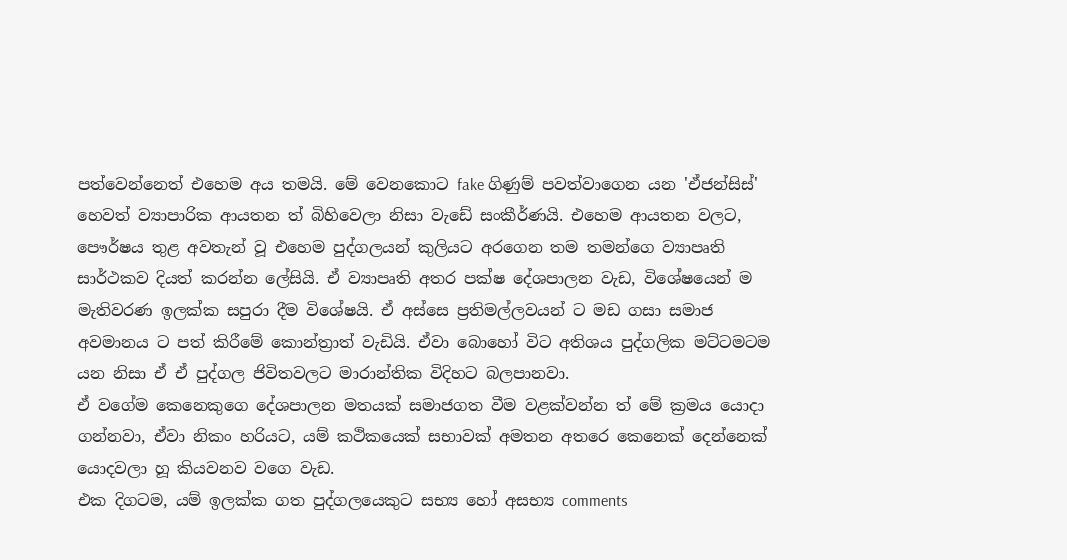පත්වෙන්නෙත් එහෙම අය තමයි. මේ වෙනකොට fake ගිණුම් පවත්වාගෙන යන 'ඒජන්සිස්' හෙවත් ව්‍යාපාරික ආයතන ත් බිහිවෙලා නිසා වැඩේ සංකීර්ණයි. එහෙම ආයතන වලට, පෞර්ෂය තුළ අවතැන් වූ එහෙම පුද්ගලයන් කුලියට අරගෙන තම තමන්ගෙ ව්‍යාපෘති සාර්ථකව දියත් කරන්න ලේසියි. ඒ ව්‍යාපෘති අතර පක්ෂ දේශපාලන වැඩ, විශේෂයෙන් ම මැතිවරණ ඉලක්ක සපුරා දීම විශේෂයි. ඒ අස්සෙ ප්‍රතිමල්ලවයන් ට මඩ ගසා සමාජ අවමානය ට පත් කිරීමේ කොන්ත්‍රාත් වැඩියි. ඒවා බොහෝ විට අතිශය පුද්ගලික මට්ටමටම යන නිසා ඒ ඒ පුද්ගල ජිවිතවලට මාරාන්තික විදිහට බලපානවා.
ඒ වගේම කෙනෙකුගෙ දේශපාලන මතයක් සමාජගත වීම වළක්වන්න ත් මේ ක්‍රමය යොදා ගන්නවා, ඒවා නිකං හරියට, යම් කථිකයෙක් සභාවක් අමතන අතරෙ කෙනෙක් දෙන්නෙක් යොදවලා හූ කියවනව වගෙ වැඩ.
එක දිගටම, යම් ඉලක්ක ගත පුද්ගලයෙකුට සභ්‍ය හෝ අසභ්‍ය comments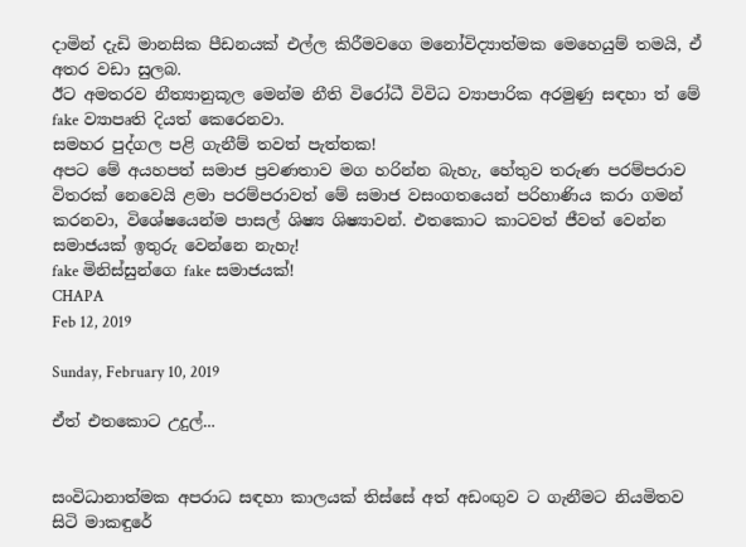දාමින් දැඩි මානසික පීඩනයක් එල්ල කිරීමවගෙ මනෝවිද්‍යාත්මක මෙහෙයුම් තමයි, ඒ අතර වඩා සුලබ.
ඊට අමතරව නීත්‍යානුකූල මෙන්ම නීති විරෝධී විවිධ ව්‍යාපාරික අරමුණු සඳහා ත් මේ fake ව්‍යාපෘති දියත් කෙරෙනවා.
සමහර පුද්ගල පළි ගැනීම් තවත් පැත්තක!
අපට මේ අයහපත් සමාජ ප්‍රවණතාව මග හරින්න බැහැ, හේතුව තරුණ පරම්පරාව විතරක් නෙවෙයි ළමා පරම්පරාවත් මේ සමාජ වසංගතයෙන් පරිහාණිය කරා ගමන් කරනවා, විශේෂයෙන්ම පාසල් ශිෂ්‍ය ශිෂ්‍යාවන්. එතකොට කාටවත් ජීවත් වෙන්න සමාජයක් ඉතුරු වෙන්නෙ නැහැ!
fake මිනිස්සුන්ගෙ fake සමාජයක්!
CHAPA
Feb 12, 2019

Sunday, February 10, 2019

ඒත් එතකොට උදුල්...


සංවිධානාත්මක අපරාධ සඳහා කාලයක් තිස්සේ අත් අඩංඟුව ට ගැනීමට නියමිතව සිටි මාකඳුරේ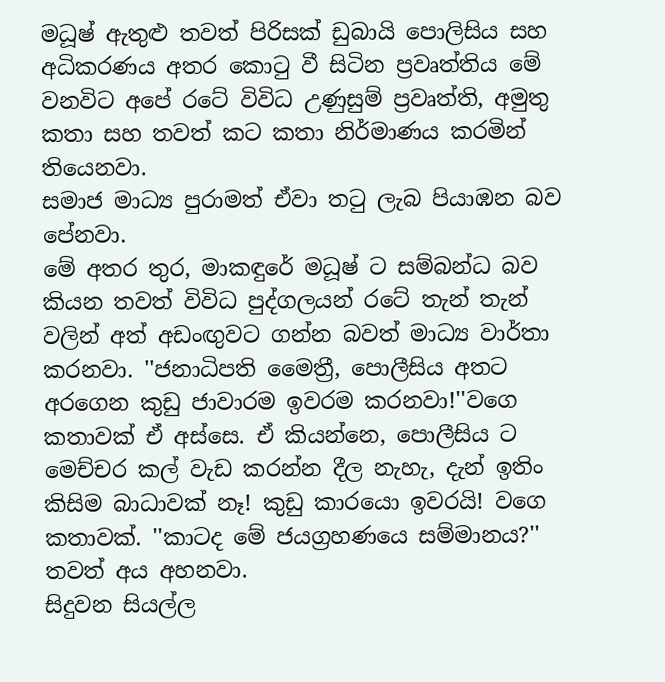මධූෂ් ඇතුළු තවත් පිරිසක් ඩුබායි පොලිසිය සහ අධිකරණය අතර කොටු වී සිටින ප්‍රවෘත්තිය මේ වනවිට අපේ රටේ විවිධ උණුසුම් ප්‍රවෘත්ති, අමුතු කතා සහ තවත් කට කතා නිර්මාණය කරමින් තියෙනවා.
සමාජ මාධ්‍ය පුරාමත් ඒවා තටු ලැබ පියාඹන බව පේනවා.
මේ අතර තුර, මාකඳුරේ මධූෂ් ට සම්බන්ධ බව කියන තවත් විවිධ පුද්ගලයන් රටේ තැන් තැන් වලින් අත් අඩංඟුවට ගන්න බවත් මාධ්‍ය වාර්තා කරනවා. ''ජනාධිපති මෛත්‍රී, පොලීසිය අතට අරගෙන කුඩු ජාවාරම ඉවරම කරනවා!''වගෙ කතාවක් ඒ අස්සෙ. ඒ කියන්නෙ, පොලීසිය ට මෙච්චර කල් වැඩ කරන්න දීල නැහැ, දැන් ඉතිං කිසිම බාධාවක් නෑ! කුඩු කාරයො ඉවරයි! වගෙ කතාවක්. ''කාටද මේ ජයග්‍රහණයෙ සම්මානය?'' තවත් අය අහනවා.
සිදුවන සියල්ල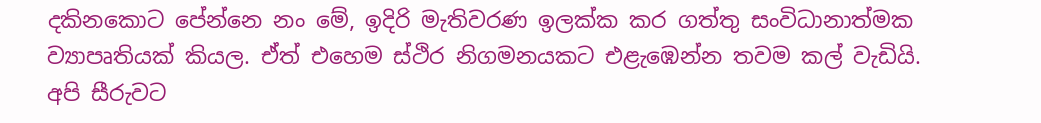දකිනකොට පේන්නෙ නං මේ, ඉදිරි මැතිවරණ ඉලක්ක කර ගත්තු සංවිධානාත්මක ව්‍යාපෘතියක් කියල. ඒත් එහෙම ස්ථිර නිගමනයකට එළැඹෙන්න තවම කල් වැඩියි. අපි සීරුවට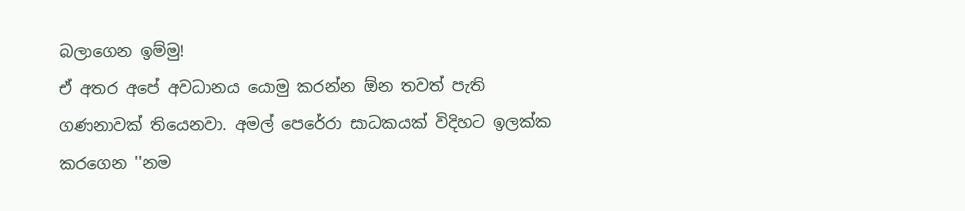බලාගෙන ඉම්මු!
ඒ අතර අපේ අවධානය යොමු කරන්න ඕන තවත් පැති ගණනාවක් තියෙනවා. අමල් පෙරේරා සාධකයක් විදිහට ඉලක්ක කරගෙන ''නම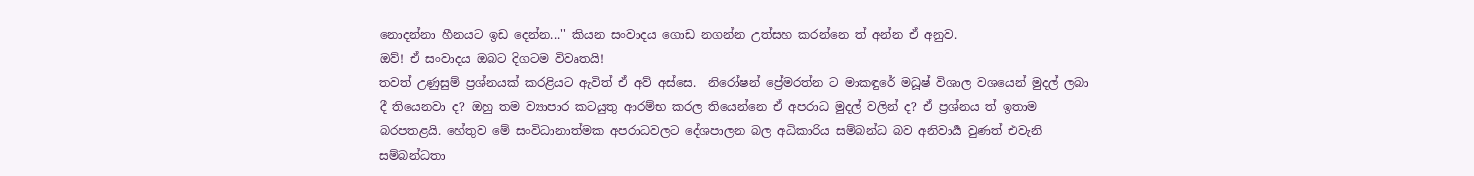නොදන්නා හීනයට ඉඩ දෙන්න...'' කියන සංවාදය ගොඩ නගන්න උත්සහ කරන්නෙ ත් අන්න ඒ අනුව.
ඔව්! ඒ සංවාදය ඔබට දිගටම විවෘතයි!
තවත් උණුසුම් ප්‍රශ්නයක් කරළියට ඇවිත් ඒ අව් අස්සෙ.  නිරෝෂන් ප්‍රේමරත්න ට මාකඳුරේ මධූෂ් විශාල වශයෙන් මුදල් ලබා දී තියෙනවා ද? ඔහු තම ව්‍යාපාර කටයුතු ආරම්භ කරල තියෙන්නෙ ඒ අපරාධ මුදල් වලින් ද? ඒ ප්‍රශ්නය ත් ඉතාම බරපතළයි. හේතුව මේ සංවිධානාත්මක අපරාධවලට දේශපාලන බල අධිකාරිය සම්බන්ධ බව අනිවාර්‍ය වුණත් එවැනි සම්බන්ධතා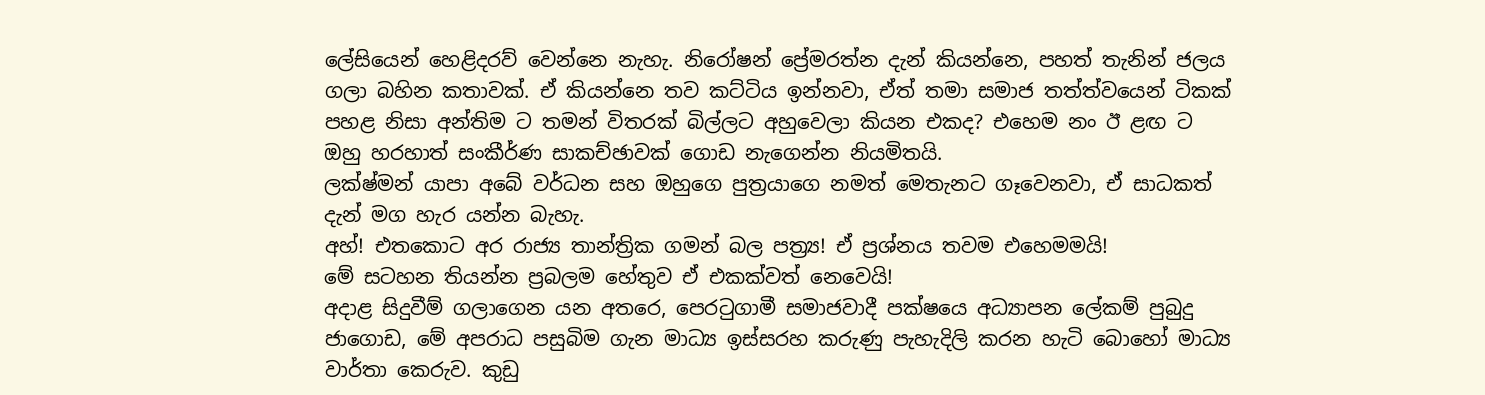ලේසියෙන් හෙළිදරව් වෙන්නෙ නැහැ. නිරෝෂන් ප්‍රේමරත්න දැන් කියන්නෙ, පහත් තැනින් ජලය ගලා බහින කතාවක්. ඒ කියන්නෙ තව කට්ටිය ඉන්නවා, ඒත් තමා සමාජ තත්ත්වයෙන් ටිකක් පහළ නිසා අන්තිම ට තමන් විතරක් බිල්ලට අහුවෙලා කියන එකද? එහෙම නං ඊ ළඟ ට ඔහු හරහාත් සංකීර්ණ සාකච්ඡාවක් ගොඩ නැගෙන්න නියමිතයි.
ලක්ෂ්මන් යාපා අබේ වර්ධන සහ ඔහුගෙ පුත්‍රයාගෙ නමත් මෙතැනට ගෑවෙනවා, ඒ සාධකත් දැන් මග හැර යන්න බැහැ.
අහ්! එතකොට අර රාජ්‍ය තාන්ත්‍රික ගමන් බල පත්‍ර්‍ය! ඒ ප්‍රශ්නය තවම එහෙමමයි!
මේ සටහන තියන්න ප්‍රබලම හේතුව ඒ එකක්වත් නෙවෙයි!
අදාළ සිදුවීම් ගලාගෙන යන අතරෙ, පෙරටුගාමී සමාජවාදී පක්ෂයෙ අධ්‍යාපන ලේකම් පුබුදු ජාගොඩ, මේ අපරාධ පසුබිම ගැන මාධ්‍ය ඉස්සරහ කරුණු පැහැදිලි කරන හැටි බොහෝ මාධ්‍ය වාර්තා කෙරුව. කුඩු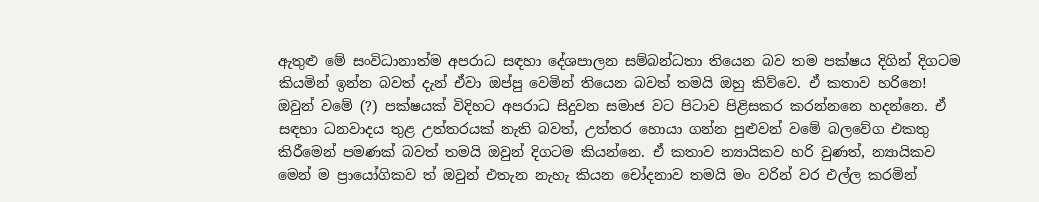ඇතුළු මේ සංවිධානාත්ම අපරාධ සඳහා දේශපාලන සම්බන්ධතා තියෙන බව තම පක්ෂය දිගින් දිගටම කියමින් ඉන්න බවත් දැන් ඒවා ඔප්පු වෙමින් තියෙන බවත් තමයි ඔහු කිව්වෙ. ඒ කතාව හරිනෙ! ඔවුන් වමේ (?) පක්ෂයක් විදිහට අපරාධ සිදුවන සමාජ වට පිටාව පිළිසකර කරන්නනෙ හදන්නෙ. ඒ සඳහා ධනවාදය තුළ උත්තරයක් නැති බවත්, උත්තර හොයා ගන්න පුළුවන් වමේ බලවේග එකතු කිරීමෙන් පමණක් බවත් තමයි ඔවුන් දිගටම කියන්නෙ. ඒ කතාව න්‍යායිකව හරි වුණත්, න්‍යායිකව මෙන් ම ප්‍රායෝගිකව ත් ඔවුන් එතැන නැහැ කියන චෝදනාව තමයි මං වරින් වර එල්ල කරමින්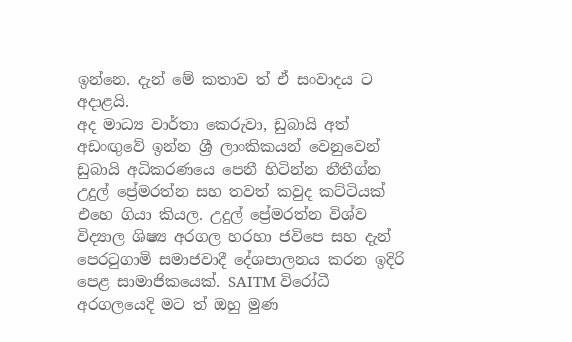ඉන්නෙ. දැන් මේ කතාව ත් ඒ සංවාදය ට අදාළයි.
අද මාධ්‍ය වාර්තා කෙරුවා, ඩුබායි අත් අඩංඟුවේ ඉන්න ශ්‍රී ලාංකිකයන් වෙනුවෙන් ඩුබායි අධිකරණයෙ පෙනී හිටින්න නීතීග්න උදුල් ප්‍රේමරත්න සහ තවත් කවුද කට්ටියක් එහෙ ගියා කියල. උදුල් ප්‍රේමරත්න විශ්ව විද්‍යාල ශිෂ්‍ය අරගල හරහා ජවිපෙ සහ දැන් පෙරටුගාමි සමාජවාදී දේශපාලනය කරන ඉදිරි පෙළ සාමාජිකයෙක්. SAITM විරෝධී අරගලයෙදි මට ත් ඔහු මුණ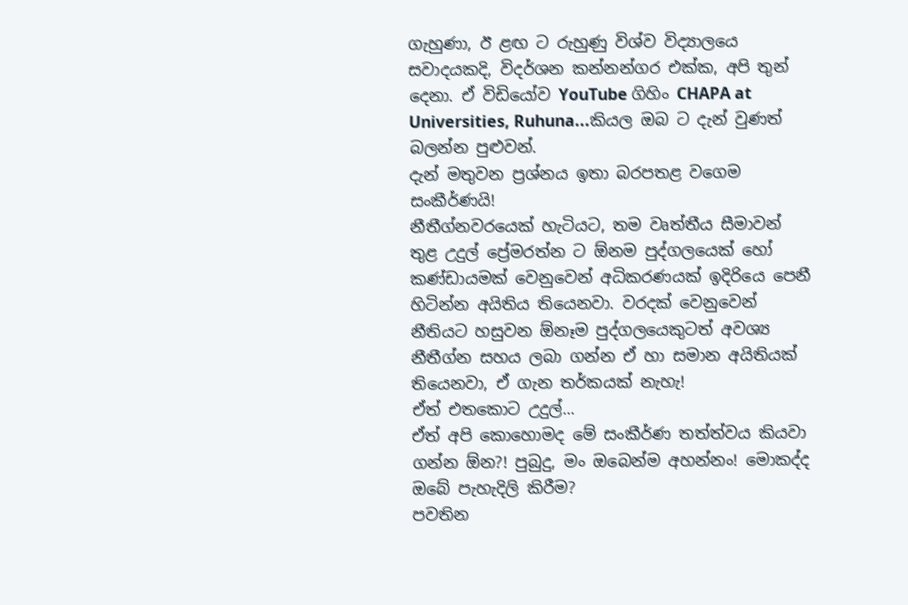ගැහුණා, ඊ ළඟ ට රුහුණු විශ්ව විද්‍යාලයෙ සවාදයකදි, විදර්ශන කන්නන්ගර එක්ක, අපි තුන් දෙනා. ඒ විඩියෝව YouTube ගිහිං CHAPA at Universities, Ruhuna...කියල ඔබ ට දැන් වුණත් බලන්න පුළුවන්.
දැන් මතුවන ප්‍රශ්නය ඉතා බරපතළ වගෙම සංකීර්ණයි!
නීතීග්නවරයෙක් හැටියට, තම වෘත්තීය සීමාවන් තුළ උදුල් ප්‍රේමරත්න ට ඕනම පුද්ගලයෙක් හෝ කණ්ඩායමක් වෙනුවෙන් අධිකරණයක් ඉදිරියෙ පෙනී හිටින්න අයිතිය තියෙනවා. වරදක් වෙනුවෙන් නීතියට හසුවන ඕනෑම පුද්ගලයෙකුටත් අවශ්‍ය නීතීග්න සහය ලබා ගන්න ඒ හා සමාන අයිතියක් තියෙනවා, ඒ ගැන තර්කයක් නැහැ!
ඒත් එතකොට උදුල්...
ඒත් අපි කොහොමද මේ සංකීර්ණ තත්ත්වය කියවා ගන්න ඕන?! පුබුදු, මං ඔබෙන්ම අහන්නං! මොකද්ද ඔබේ පැහැදිලි කිරීම?
පවතින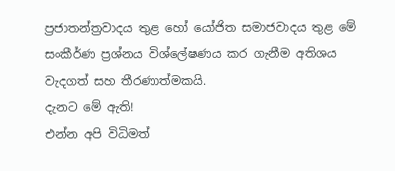ප්‍රජාතන්ත්‍රවාදය තුළ හෝ යෝජිත සමාජවාදය තුළ මේ සංකීර්ණ ප්‍රශ්නය විශ්ලේෂණය කර ගැනීම අතිශය වැදගත් සහ තීරණාත්මකයි.
දැනට මේ ඇති!
එන්න අපි විධිමත්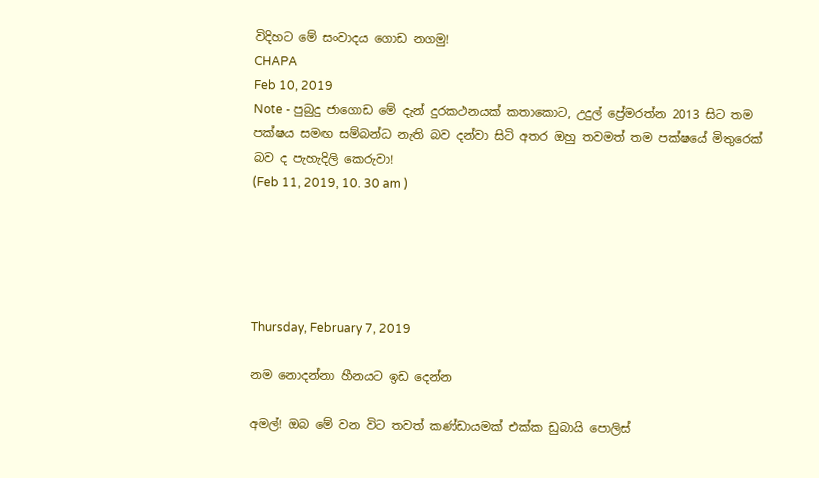විදිහට මේ සංවාදය ගොඩ නගමු!
CHAPA
Feb 10, 2019
Note - පුබුදු ජාගොඩ මේ දැන් දුරකථනයක් කතාකොට, උදුල් ප්‍රේමරත්න 2013 සිට තම පක්ෂය සමඟ සම්බන්ධ නැති බව දන්වා සිටි අතර ඔහු තවමත් තම පක්ෂයේ මිතුරෙක් බව ද පැහැදිලි කෙරුවා!
(Feb 11, 2019, 10. 30 am )





Thursday, February 7, 2019

නම නොදන්නා හීනයට ඉඩ දෙන්න

අමල්! ඔබ මේ වන විට තවත් කණ්ඩායමක් එක්ක ඩුබායි පොලිස්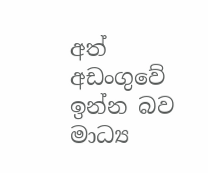අත් අඩංගුවේ ඉන්න බව මාධ්‍ය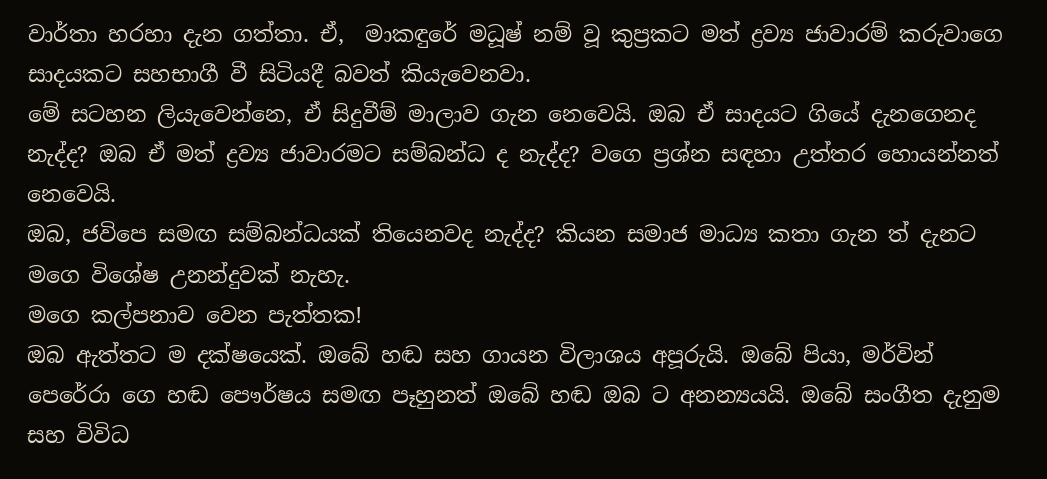වාර්තා හරහා දැන ගත්තා. ඒ,  මාකඳුරේ මධූෂ් නම් වූ කුප්‍රකට මත් ද්‍රව්‍ය ජාවාරම් කරුවාගෙ සාදයකට සහභාගී වී සිටියදී බවත් කියැවෙනවා.
මේ සටහන ලියැවෙන්නෙ, ඒ සිදුවීම් මාලාව ගැන නෙවෙයි. ඔබ ඒ සාදයට ගියේ දැනගෙනද නැද්ද? ඔබ ඒ මත් ද්‍රව්‍ය ජාවාරමට සම්බන්ධ ද නැද්ද? වගෙ ප්‍රශ්න සඳහා උත්තර හොයන්නත් නෙවෙයි.
ඔබ, ජවිපෙ සමඟ සම්බන්ධයක් තියෙනවද නැද්ද? කියන සමාජ මාධ්‍ය කතා ගැන ත් දැනට මගෙ විශේෂ උනන්දුවක් නැහැ.
මගෙ කල්පනාව වෙන පැත්තක!
ඔබ ඇත්තට ම දක්ෂයෙක්. ඔබේ හඬ සහ ගායන විලාශය අපූරුයි. ඔබේ පියා, මර්වින් පෙරේරා ගෙ හඬ පෞර්ෂය සමඟ පෑහුනත් ඔබේ හඬ ඔබ ට අනන්‍යයයි. ඔබේ සංගීත දැනුම සහ විවිධ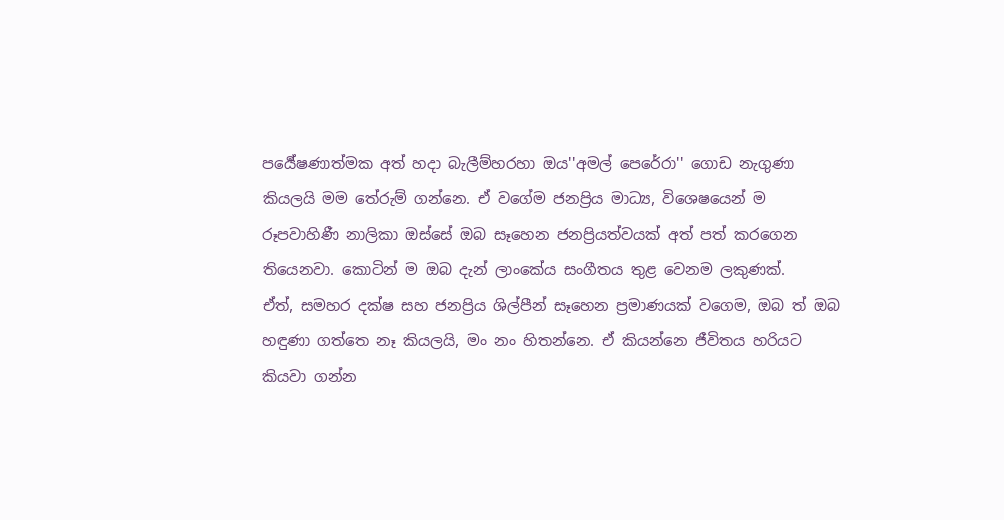පර්‍යේෂණාත්මක අත් හදා බැලීම්හරහා ඔය''අමල් පෙරේරා'' ගොඩ නැගුණා කියලයි මම තේරුම් ගන්නෙ. ඒ වගේම ජනප්‍රිය මාධ්‍ය, විශෙෂයෙන් ම රූපවාහිණී නාලිකා ඔස්සේ ඔබ සෑහෙන ජනප්‍රියත්වයක් අත් පත් කරගෙන තියෙනවා. කොටින් ම ඔබ දැන් ලාංකේය සංගීතය තුළ වෙනම ලකුණක්.
ඒත්, සමහර දක්ෂ සහ ජනප්‍රිය ශිල්පීන් සෑහෙන ප්‍රමාණයක් වගෙම, ඔබ ත් ඔබ හඳුණා ගත්තෙ නෑ කියලයි, මං නං හිතන්නෙ. ඒ කියන්නෙ ජීවිතය හරියට කියවා ගන්න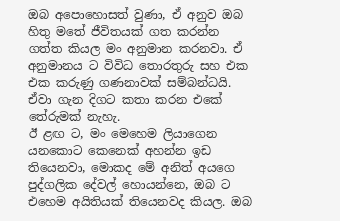ඔබ අපොහොසත් වුණා, ඒ අනුව ඔබ හිතු මතේ ජීවිතයක් ගත කරන්න ගත්ත කියල මං අනුමාන කරනවා. ඒ අනුමානය ට විවිධ තොරතුරු සහ එක එක කරුණු ගණනාවක් සම්බන්ධයි. ඒවා ගැන දිගට කතා කරන එකේ තේරුමක් නැහැ.
ඊ ළඟ ට, මං මෙහෙම ලියාගෙන යනකොට කෙනෙක් අහන්න ඉඩ තියෙනවා, මොකද මේ අනිත් අයගෙ පුද්ගලික දේවල් හොයන්නෙ, ඔබ ට එහෙම අයිතියක් තියෙනවද කියල. ඔබ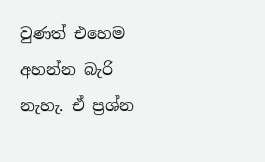වුණත් එහෙම අහන්න බැරි නැහැ. ඒ ප්‍රශ්න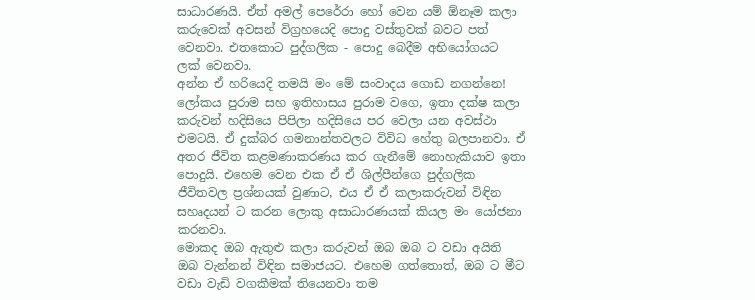සාධාරණයි. ඒත් අමල් පෙරේරා හෝ වෙන යම් ඕනෑම කලා කරුවෙක් අවසන් විග්‍රහයෙදි පොදු වස්තුවක් බවට පත් වෙනවා. එතකොට පුද්ගලික - පොදු බෙදීම අභියෝගයට ලක් වෙනවා.
අන්න ඒ හරියෙදි තමයි මං මේ සංවාදය ගොඩ නගන්නෙ!
ලෝකය පුරාම සහ ඉතිහාසය පුරාම වගෙ, ඉතා දක්ෂ කලා කරුවන් හදිසියෙ පිපිලා හදිසියෙ පර වෙලා යන අවස්ථා එමටයි. ඒ දුක්බර ගමනාන්තවලට විවිධ හේතු බලපානවා. ඒ අතර ජීවිත කළමණාකරණය කර ගැනීමේ නොහැකියාව ඉතා පොදුයි. එහෙම වෙන එක ඒ ඒ ශිල්පීන්ගෙ පුද්ගලික ජීවිතවල ප්‍රශ්නයක් වුණාට, එය ඒ ඒ කලාකරුවන් විඳින සහෘදයන් ට කරන ලොකු අසාධාරණයක් කියල මං යෝජනා කරනවා.
මොකද ඔබ ඇතුළු කලා කරුවන් ඔබ ඔබ ට වඩා අයිති ඔබ වැන්නන් විඳින සමාජයට. එහෙම ගත්තොත්, ඔබ ට මීට වඩා වැඩි වගකීමක් තියෙනවා තම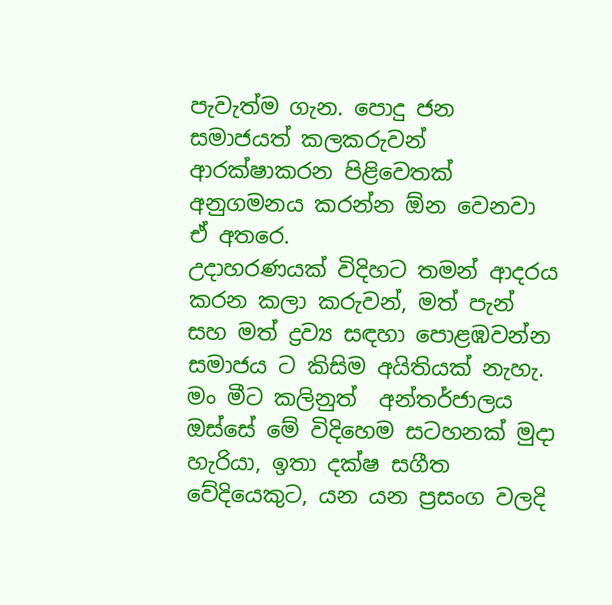පැවැත්ම ගැන. පොදු ජන සමාජයත් කලකරුවන් ආරක්ෂාකරන පිළිවෙතක් අනුගමනය කරන්න ඕන වෙනවා ඒ අතරෙ.
උදාහරණයක් විදිහට තමන් ආදරය කරන කලා කරුවන්, මත් පැන් සහ මත් ද්‍රව්‍ය සඳහා පොළඹවන්න සමාජය ට කිසිම අයිතියක් නැහැ. මං මීට කලිනුත්  අන්තර්ජාලය ඔස්සේ මේ විදිහෙම සටහනක් මුදා හැරියා, ඉතා දක්ෂ සගීත වේදියෙකුට, යන යන ප්‍රසංග වලදි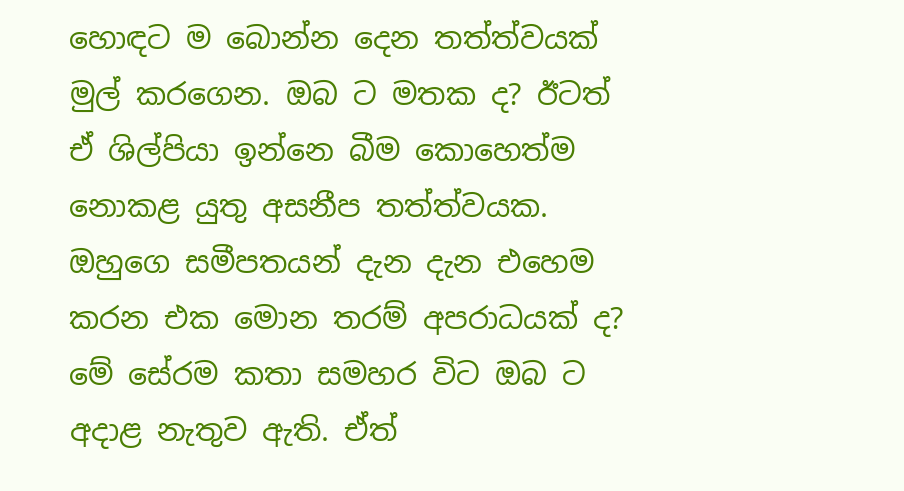හොඳට ම බොන්න දෙන තත්ත්වයක් මුල් කරගෙන. ඔබ ට මතක ද? ඊටත් ඒ ශිල්පියා ඉන්නෙ බීම කොහෙත්ම නොකළ යුතු අසනීප තත්ත්වයක. ඔහුගෙ සමීපතයන් දැන දැන එහෙම කරන එක මොන තරම් අපරාධයක් ද?
මේ සේරම කතා සමහර විට ඔබ ට අදාළ නැතුව ඇති. ඒත්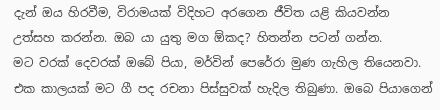දැන් ඔය හිරවීම, විරාමයක් විදිහට අරගෙන ජීවිත යළි කියවන්න උත්සහ කරන්න. ඔබ යා යුතු මග ඕකද? හිතන්න පටන් ගන්න.
මට වරක් දෙවරක් ඔබේ පියා, මර්වින් පෙරේරා මුණ ගැහිල තියෙනවා. එක කාලයක් මට ගී පද රචනා පිස්සුවක් හැදිල තිබුණා. ඔබෙ පියාගෙන්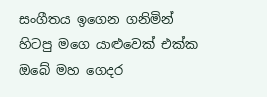සංගීතය ඉගෙන ගනිමින් හිටපු මගෙ යාළුවෙක් එක්ක ඔබේ මහ ගෙදර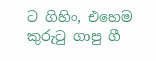ට ගිහිං, එහෙම කුරුටු ගාපු ගී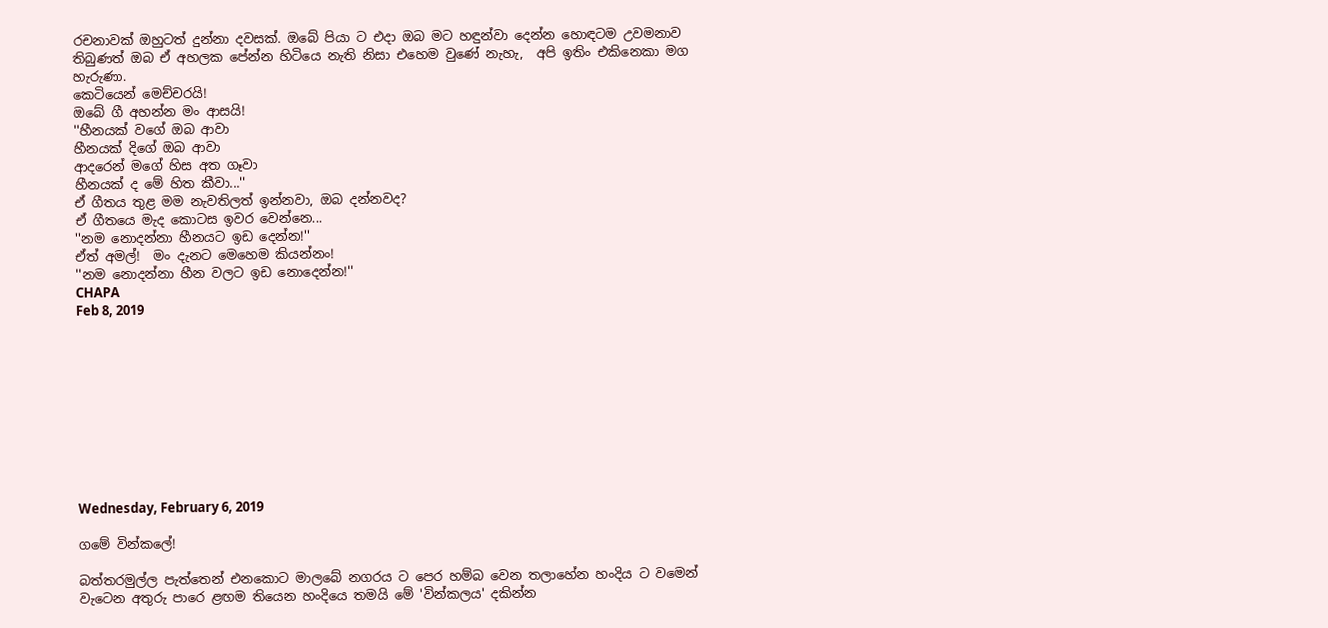රචනාවක් ඔහුටත් දුන්නා දවසක්. ඔබේ පියා ට එදා ඔබ මට හඳුන්වා දෙන්න හොඳටම උවමනාව තිබුණත් ඔබ ඒ අහලක පේන්න හිටියෙ නැති නිසා එහෙම වුණේ නැහැ,  අපි ඉතිං එකිනෙකා මග හැරුණා.
කෙටියෙන් මෙච්චරයි!
ඔබේ ගී අහන්න මං ආසයි!
''හීනයක් වගේ ඔබ ආවා
හීනයක් දිගේ ඔබ ආවා
ආදරෙන් මගේ හිස අත ගෑවා
හීනයක් ද මේ හිත කීවා...''
ඒ ගීතය තුළ මම නැවතිලත් ඉන්නවා, ඔබ දන්නවද?
ඒ ගීතයෙ මැද කොටස ඉවර වෙන්නෙ...
''නම නොදන්නා හීනයට ඉඩ දෙන්න!''
ඒත් අමල්!  මං දැනට මෙහෙම කියන්නං!
''නම නොදන්නා හීන වලට ඉඩ නොදෙන්න!''
CHAPA
Feb 8, 2019










Wednesday, February 6, 2019

ගමේ වින්කලේ!

බත්තරමුල්ල පැත්තෙන් එනකොට මාලබේ නගරය ට පෙර හම්බ වෙන තලාහේන හංදිය ට වමෙන් වැටෙන අතුරු පාරෙ ළඟම තියෙන හංදියෙ තමයි මේ 'වින්කලය' දකින්න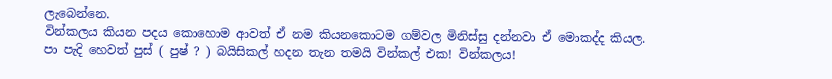ලැබෙන්නෙ.
වින්කලය කියන පදය කොහොම ආවත් ඒ නම කියනකොටම ගම්වල මිනිස්සු දන්නවා ඒ මොකද්ද කියල.
පා පැදි හෙවත් පුස් ( පුෂ් ? ) බයිසිකල් හදන තැන තමයි වින්කල් එක! වින්කලය!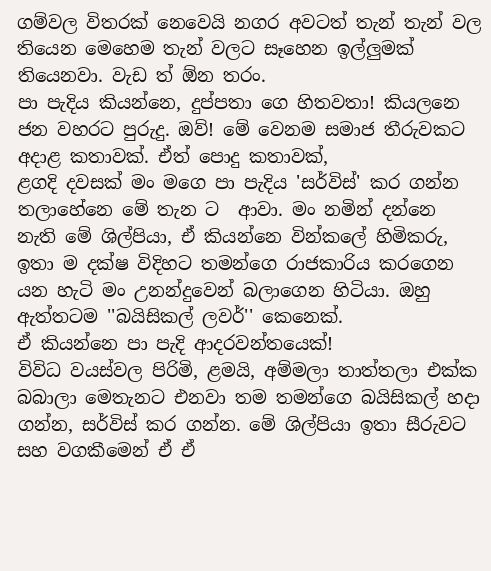ගම්වල විතරක් නෙවෙයි නගර අවටත් තැන් තැන් වල තියෙන මෙහෙම තැන් වලට සෑහෙන ඉල්ලුමක් තියෙනවා. වැඩ ත් ඕන තරං.
පා පැදිය කියන්නෙ, දුප්පතා ගෙ හිතවතා! කියලනෙ ජන වහරට පුරුදු. ඔව්! මේ වෙනම සමාජ තීරුවකට අදාළ කතාවක්. ඒත් පොදු කතාවක්,
ළගදි දවසක් මං මගෙ පා පැදිය 'සර්විස්' කර ගන්න තලාහේනෙ මේ තැන ට  ආවා. මං නමින් දන්නෙ නැති මේ ශිල්පියා, ඒ කියන්නෙ වින්කලේ හිමිකරු, ඉතා ම දක්ෂ විදිහට තමන්ගෙ රාජකාරිය කරගෙන යන හැටි මං උනන්දුවෙන් බලාගෙන හිටියා. ඔහු ඇත්තටම ''බයිසිකල් ලවර්'' කෙනෙක්.
ඒ කියන්නෙ පා පැදි ආදරවන්තයෙක්!
විවිධ වයස්වල පිරිමි, ළමයි, අම්මලා තාත්තලා එක්ක බබාලා මෙතැනට එනවා තම තමන්ගෙ බයිසිකල් හදා ගන්න, සර්විස් කර ගන්න. මේ ශිල්පියා ඉතා සීරුවට සහ වගකීමෙන් ඒ ඒ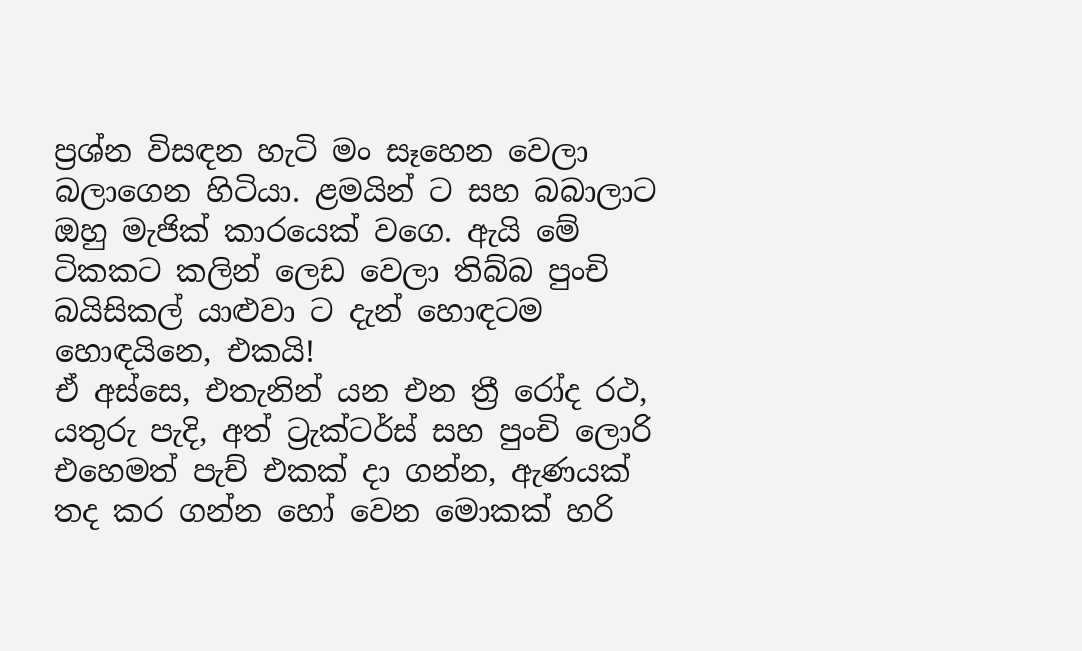ප්‍රශ්න විසඳන හැටි මං සෑහෙන වෙලා බලාගෙන හිටියා. ළමයින් ට සහ බබාලාට ඔහු මැජික් කාරයෙක් වගෙ. ඇයි මේ ටිකකට කලින් ලෙඩ වෙලා තිබ්බ පුංචි බයිසිකල් යාළුවා ට දැන් හොඳටම හොඳයිනෙ, එකයි!
ඒ අස්සෙ, එතැනින් යන එන ත්‍රී රෝද රථ, යතුරු පැදි, අත් ට්‍රැක්ටර්ස් සහ පුංචි ලොරි එහෙමත් පැච් එකක් දා ගන්න, ඇණයක් තද කර ගන්න හෝ වෙන මොකක් හරි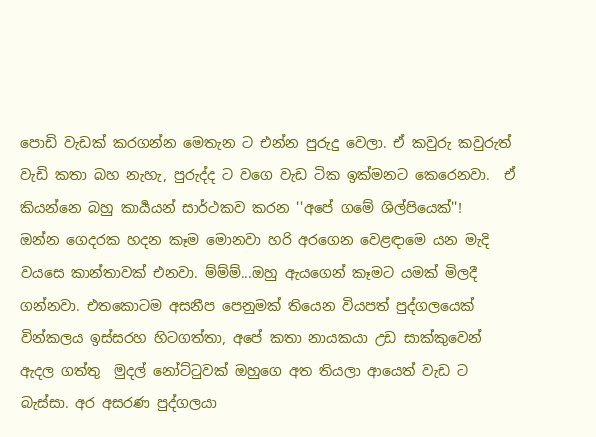පොඩි වැඩක් කරගන්න මෙතැන ට එන්න පුරුදු වෙලා. ඒ කවුරු කවුරුත් වැඩි කතා බහ නැහැ, පුරුද්ද ට වගෙ වැඩ ටික ඉක්මනට කෙරෙනවා.  ඒ කියන්නෙ බහු කාර්‍යයන් සාර්ථකව කරන ''අපේ ගමේ ශිල්පියෙක්''!
ඔන්න ගෙදරක හදන කෑම මොනවා හරි අරගෙන වෙළඳාමෙ යන මැදි වයසෙ කාන්තාවක් එනවා. ම්ම්ම්...ඔහු ඇයගෙන් කෑමට යමක් මිලදී ගන්නවා. එතකොටම අසනීප පෙනුමක් තියෙන වියපත් පුද්ගලයෙක් වින්කලය ඉස්සරහ හිටගත්තා, අපේ කතා නායකයා උඩ සාක්කුවෙන් ඇදල ගත්තු  මුදල් නෝට්ටුවක් ඔහුගෙ අත තියලා ආයෙත් වැඩ ට බැස්සා. අර අසරණ පුද්ගලයා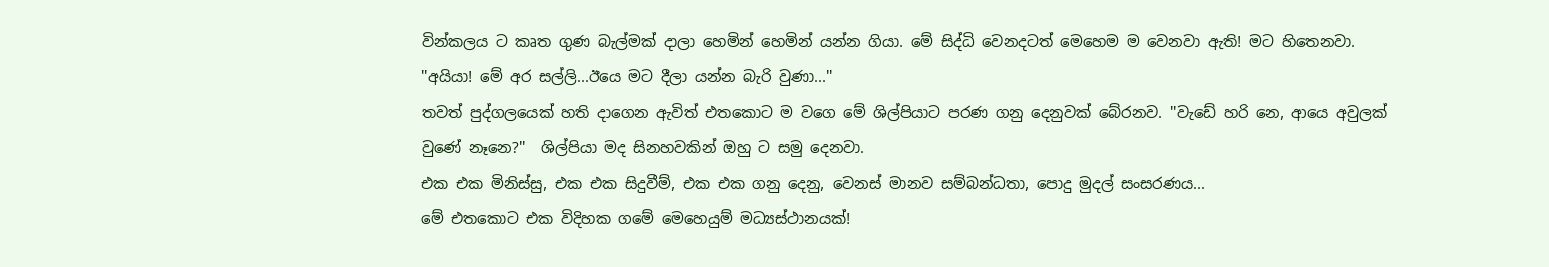වින්කලය ට කෘත ගුණ බැල්මක් දාලා හෙමින් හෙමින් යන්න ගියා. මේ සිද්ධි වෙනදටත් මෙහෙම ම වෙනවා ඇති! මට හිතෙනවා.
''අයියා! මේ අර සල්ලි...ඊයෙ මට දීලා යන්න බැරි වුණා...''
තවත් පුද්ගලයෙක් හති දාගෙන ඇවිත් එතකොට ම වගෙ මේ ශිල්පියාට පරණ ගනු දෙනුවක් බේරනව. ''වැඩේ හරි නෙ, ආයෙ අවුලක් වුණේ නෑනෙ?''  ශිල්පියා මද සිනහවකින් ඔහු ට සමු දෙනවා.
එක එක මිනිස්සු, එක එක සිදුවීම්, එක එක ගනු දෙනු, වෙනස් මානව සම්බන්ධතා, පොදු මුදල් සංසරණය...
මේ එතකොට එක විදිහක ගමේ මෙහෙයුම් මධ්‍යස්ථානයක්!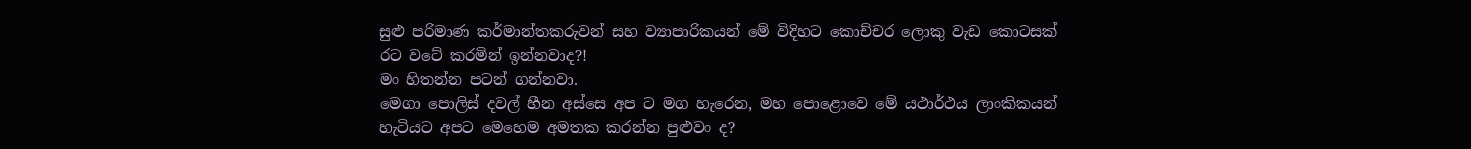සුළු පරිමාණ කර්මාන්තකරුවන් සහ ව්‍යාපාරිකයන් මේ විදිහට කොච්චර ලොකු වැඩ කොටසක් රට වටේ කරමින් ඉන්නවාද?!
මං හිතන්න පටන් ගන්නවා.
මෙගා පොලිස් දවල් හීන අස්සෙ අප ට මග හැරෙන, මහ පොළොවෙ මේ යථාර්ථය ලාංකිකයන් හැටියට අපට මෙහෙම අමතක කරන්න පුළුවං ද?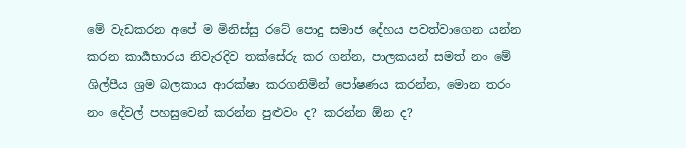මේ වැඩකරන අපේ ම මිනිස්සු රටේ පොදු සමාජ දේහය පවත්වාගෙන යන්න කරන කාර්‍යභාරය නිවැරදිව තක්සේරු කර ගන්න, පාලකයන් සමත් නං මේ ශිල්පීය ශ්‍රම බලකාය ආරක්ෂා කරගනිමින් පෝෂණය කරන්න, මොන තරං නං දේවල් පහසුවෙන් කරන්න පුළුවං ද? කරන්න ඕන ද?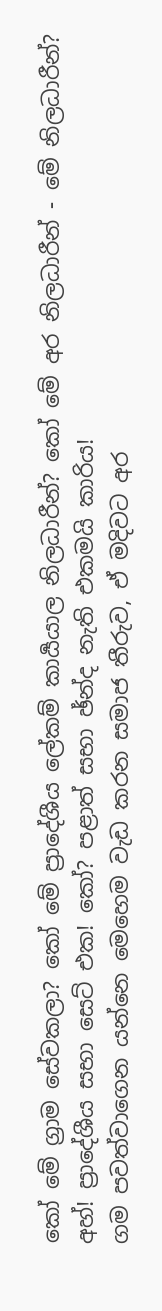කෝ මේ ග්‍රාම සේවකලා? කෝ මේ ප්‍රාදේශීය ලේකම් කාර්‍යයාල නිලධාරීන්? කෝ මේ අර නිලධාරීන් - මේ නිලධාරීන්? අහ්! ප්‍රාදේශීය සභා සෙට් එක! කෝ? පළාත් සභා ඡ්න්ද නැති එකමයි කාරිය!
ගම පවත්වාගෙන යන්නෙ මෙහෙම වැඩ කරන සමාජ තීරුව, ඒ මදිවට අර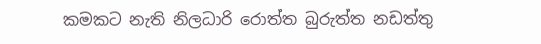කමකට නැති නිලධාරි රොත්ත බුරුත්ත නඩත්තු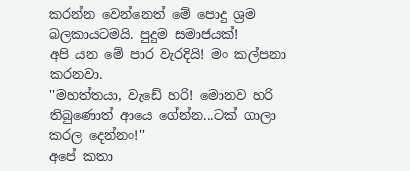කරන්න වෙන්නෙත් මේ පොදු ශ්‍රම බලකායටමයි. පුදුම සමාජයක්!
අපි යන මේ පාර වැරදියි! මං කල්පනා කරනවා.
''මහත්තයා, වැඩේ හරි! මොනව හරි තිබුණොත් ආයෙ ගේන්න...ටක් ගාලා කරල දෙන්නං!''
අපේ කතා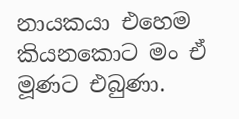නායකයා එහෙම කියනකොට මං ඒ මූණට එබුණා.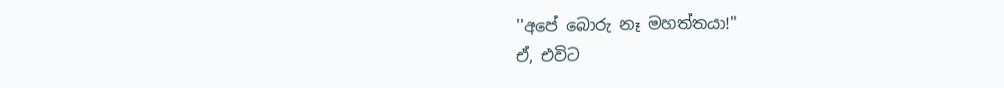''අපේ බොරු නෑ මහත්තයා!''
ඒ, එවිට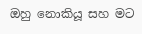ඔහු නොකියූ සහ මට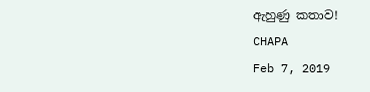ඇහුණු කතාව!
CHAPA
Feb 7, 2019